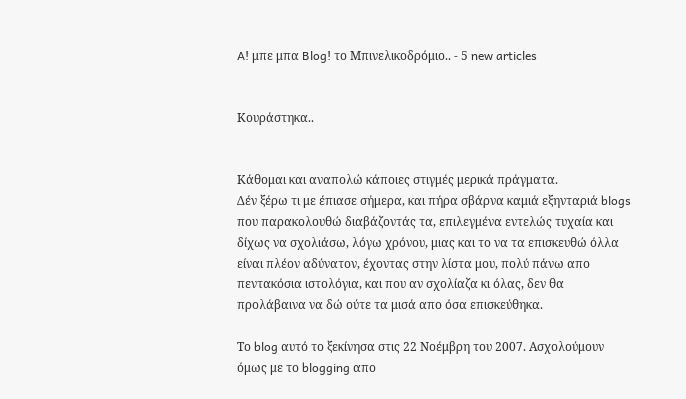A! μπε μπα Blog! το Μπινελικοδρόμιο.. - 5 new articles


Κουράστηκα..


Κάθομαι και αναπολώ κάποιες στιγμές μερικά πράγματα.
Δέν ξέρω τι με έπιασε σήμερα, και πήρα σβάρνα καμιά εξηνταριά blogs που παρακολουθώ διαβάζοντάς τα, επιλεγμένα εντελώς τυχαία και δίχως να σχολιάσω, λόγω χρόνου, μιας και το να τα επισκευθώ όλλα είναι πλέον αδύνατον, έχοντας στην λίστα μου, πολύ πάνω απο πεντακόσια ιστολόγια, και που αν σχολίαζα κι όλας, δεν θα προλάβαινα να δώ ούτε τα μισά απο όσα επισκεύθηκα.

Το blog αυτό το ξεκίνησα στις 22 Νοέμβρη του 2007. Ασχολούμουν όμως με το blogging απο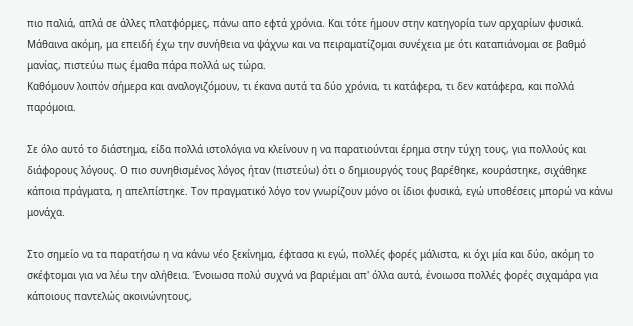πιο παλιά, απλά σε άλλες πλατφόρμες, πάνω απο εφτά χρόνια. Και τότε ήμουν στην κατηγορία των αρχαρίων φυσικά. Μάθαινα ακόμη, μα επειδή έχω την συνήθεια να ψάχνω και να πειραματίζομαι συνέχεια με ότι καταπιάνομαι σε βαθμό μανίας, πιστεύω πως έμαθα πάρα πολλά ως τώρα.
Καθόμουν λοιπόν σήμερα και αναλογιζόμουν, τι έκανα αυτά τα δύο χρόνια, τι κατάφερα, τι δεν κατάφερα, και πολλά παρόμοια.

Σε όλο αυτό το διάστημα, είδα πολλά ιστολόγια να κλείνουν η να παρατιούνται έρημα στην τύχη τους, για πολλούς και διάφορους λόγους. Ο πιο συνηθισμένος λόγος ήταν (πιστεύω) ότι ο δημιουργός τους βαρέθηκε, κουράστηκε, σιχάθηκε κάποια πράγματα, η απελπίστηκε. Τον πραγματικό λόγο τον γνωρίζουν μόνο οι ίδιοι φυσικά, εγώ υποθέσεις μπορώ να κάνω μονάχα.

Στο σημείο να τα παρατήσω η να κάνω νέο ξεκίνημα, έφτασα κι εγώ, πολλές φορές μάλιστα, κι όχι μία και δύο, ακόμη το σκέφτομαι για να λέω την αλήθεια. Ένοιωσα πολύ συχνά να βαριέμαι απ' όλλα αυτά, ένοιωσα πολλές φορές σιχαμάρα για κάποιους παντελώς ακοινώνητους,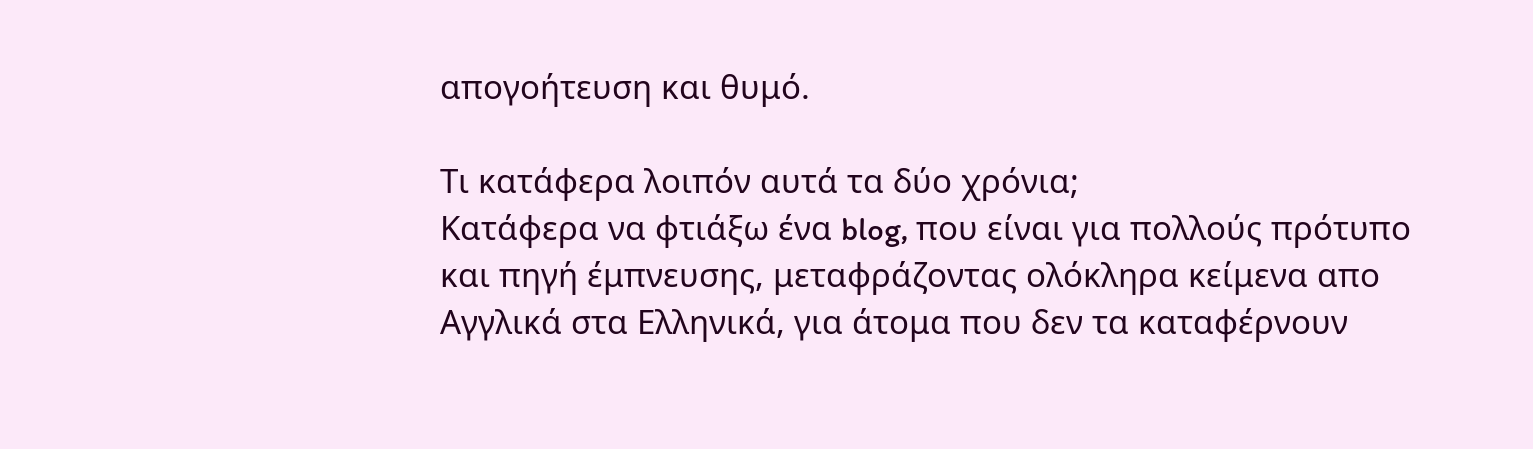απογοήτευση και θυμό.

Τι κατάφερα λοιπόν αυτά τα δύο χρόνια;
Κατάφερα να φτιάξω ένα blog, που είναι για πολλούς πρότυπο και πηγή έμπνευσης, μεταφράζοντας ολόκληρα κείμενα απο Αγγλικά στα Ελληνικά, για άτομα που δεν τα καταφέρνουν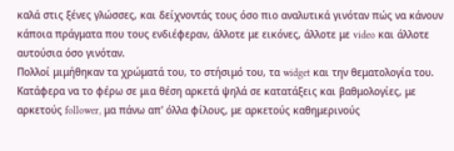καλά στις ξένες γλώσσες, και δείχνοντάς τους όσο πιο αναλυτικά γινόταν πώς να κάνουν κάποια πράγματα που τους ενδιέφεραν, άλλοτε με εικόνες, άλλοτε με video και άλλοτε αυτούσια όσο γινόταν.
Πολλοί μιμήθηκαν τα χρώματά του, το στήσιμό του, τα widget και την θεματολογία του.
Κατάφερα να το φέρω σε μια θέση αρκετά ψηλά σε κατατάξεις και βαθμολογίες, με αρκετούς follower, μα πάνω απ' όλλα φίλους, με αρκετούς καθημερινούς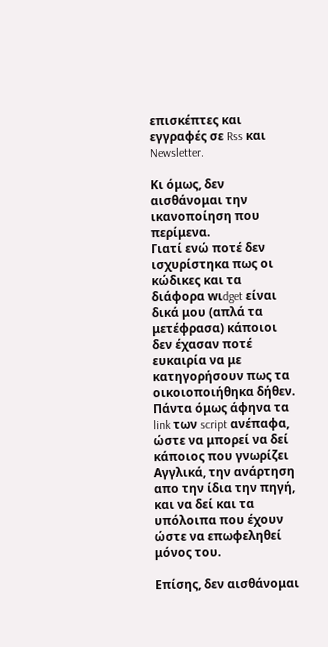επισκέπτες και εγγραφές σε Rss και Newsletter.

Κι όμως, δεν αισθάνομαι την ικανοποίηση που περίμενα.
Γιατί ενώ ποτέ δεν ισχυρίστηκα πως οι κώδικες και τα διάφορα wιdget είναι δικά μου (απλά τα μετέφρασα) κάποιοι δεν έχασαν ποτέ ευκαιρία να με κατηγορήσουν πως τα οικοιοποιήθηκα δήθεν.
Πάντα όμως άφηνα τα link των script ανέπαφα, ώστε να μπορεί να δεί κάποιος που γνωρίζει Αγγλικά, την ανάρτηση απο την ίδια την πηγή, και να δεί και τα υπόλοιπα που έχουν ώστε να επωφεληθεί μόνος του.

Επίσης, δεν αισθάνομαι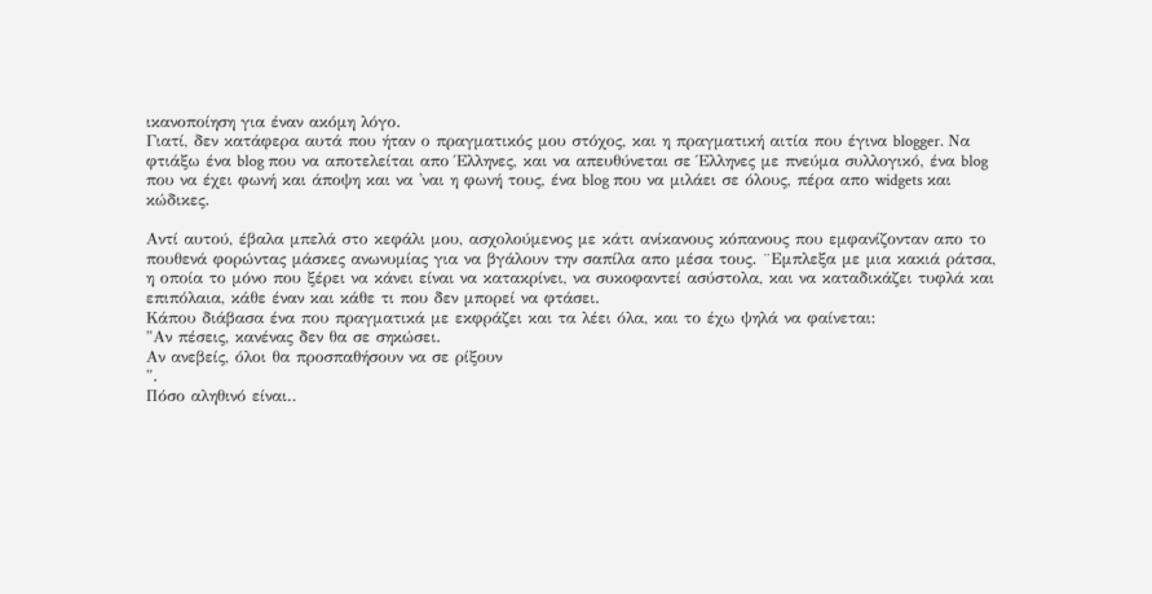ικανοποίηση για έναν ακόμη λόγο.
Γιατί, δεν κατάφερα αυτά που ήταν ο πραγματικός μου στόχος, και η πραγματική αιτία που έγινα blogger. Να φτιάξω ένα blog που να αποτελείται απο Έλληνες, και να απευθύνεται σε Έλληνες με πνεύμα συλλογικό, ένα blog που να έχει φωνή και άποψη και να 'ναι η φωνή τους, ένα blog που να μιλάει σε όλους, πέρα απο widgets και κώδικες.

Αντί αυτού, έβαλα μπελά στο κεφάλι μου, ασχολούμενος με κάτι ανίκανους κόπανους που εμφανίζονταν απο το πουθενά φορώντας μάσκες ανωνυμίας για να βγάλουν την σαπίλα απο μέσα τους. ¨Εμπλεξα με μια κακιά ράτσα, η οποία το μόνο που ξέρει να κάνει είναι να κατακρίνει, να συκοφαντεί ασύστολα, και να καταδικάζει τυφλά και επιπόλαια, κάθε έναν και κάθε τι που δεν μπορεί να φτάσει.
Κάπου διάβασα ένα που πραγματικά με εκφράζει και τα λέει όλα, και το έχω ψηλά να φαίνεται:
"Αν πέσεις, κανένας δεν θα σε σηκώσει.
Αν ανεβείς, όλοι θα προσπαθήσουν να σε ρίξουν
".
Πόσο αληθινό είναι..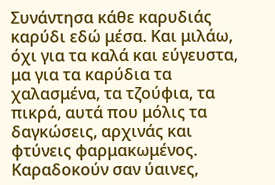Συνάντησα κάθε καρυδιάς καρύδι εδώ μέσα. Και μιλάω, όχι για τα καλά και εύγευστα, μα για τα καρύδια τα χαλασμένα, τα τζούφια, τα πικρά, αυτά που μόλις τα δαγκώσεις, αρχινάς και φτύνεις φαρμακωμένος.
Καραδοκούν σαν ύαινες,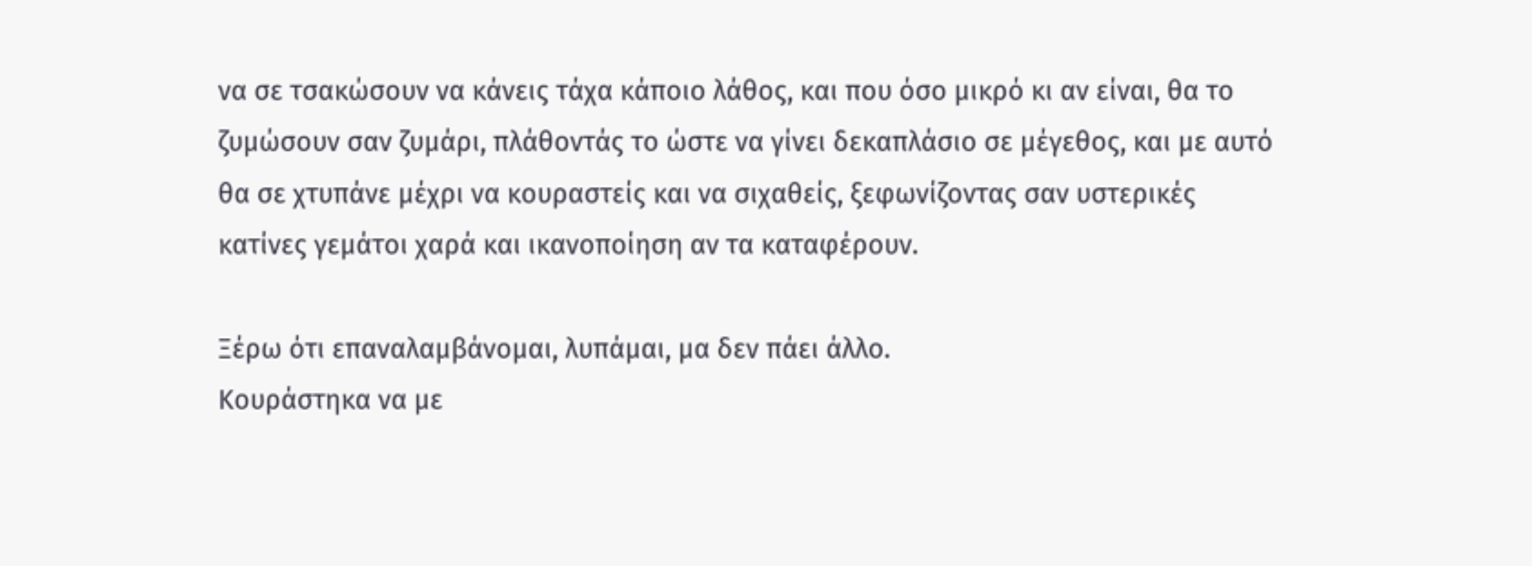να σε τσακώσουν να κάνεις τάχα κάποιο λάθος, και που όσο μικρό κι αν είναι, θα το ζυμώσουν σαν ζυμάρι, πλάθοντάς το ώστε να γίνει δεκαπλάσιο σε μέγεθος, και με αυτό θα σε χτυπάνε μέχρι να κουραστείς και να σιχαθείς, ξεφωνίζοντας σαν υστερικές κατίνες γεμάτοι χαρά και ικανοποίηση αν τα καταφέρουν.

Ξέρω ότι επαναλαμβάνομαι, λυπάμαι, μα δεν πάει άλλο.
Κουράστηκα να με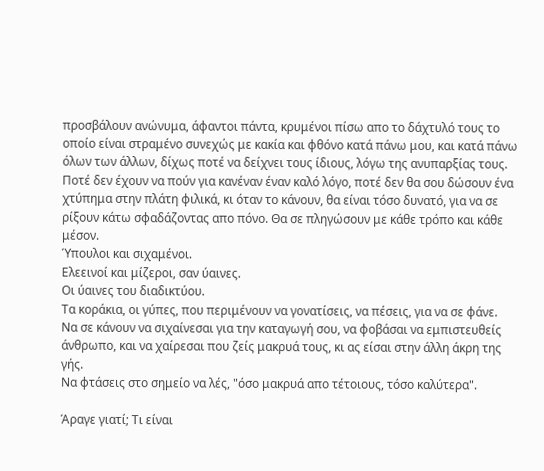προσβάλουν ανώνυμα, άφαντοι πάντα, κρυμένοι πίσω απο το δάχτυλό τους το οποίο είναι στραμένο συνεχώς με κακία και φθόνο κατά πάνω μου, και κατά πάνω όλων των άλλων, δίχως ποτέ να δείχνει τους ίδιους, λόγω της ανυπαρξίας τους.
Ποτέ δεν έχουν να πούν για κανέναν έναν καλό λόγο, ποτέ δεν θα σου δώσουν ένα χτύπημα στην πλάτη φιλικά, κι όταν το κάνουν, θα είναι τόσο δυνατό, για να σε ρίξουν κάτω σφαδάζοντας απο πόνο. Θα σε πληγώσουν με κάθε τρόπο και κάθε μέσον.
Ύπουλοι και σιχαμένοι.
Ελεεινοί και μίζεροι, σαν ύαινες.
Οι ύαινες του διαδικτύου.
Τα κοράκια, οι γύπες, που περιμένουν να γονατίσεις, να πέσεις, για να σε φάνε.
Να σε κάνουν να σιχαίνεσαι για την καταγωγή σου, να φοβάσαι να εμπιστευθείς άνθρωπο, και να χαίρεσαι που ζείς μακρυά τους, κι ας είσαι στην άλλη άκρη της γής.
Να φτάσεις στο σημείο να λές, "όσο μακρυά απο τέτοιους, τόσο καλύτερα".

Άραγε γιατί; Τι είναι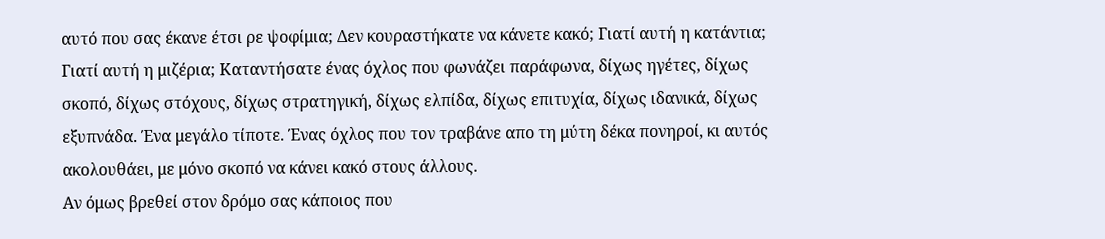αυτό που σας έκανε έτσι ρε ψοφίμια; Δεν κουραστήκατε να κάνετε κακό; Γιατί αυτή η κατάντια; Γιατί αυτή η μιζέρια; Καταντήσατε ένας όχλος που φωνάζει παράφωνα, δίχως ηγέτες, δίχως σκοπό, δίχως στόχους, δίχως στρατηγική, δίχως ελπίδα, δίχως επιτυχία, δίχως ιδανικά, δίχως εξυπνάδα. Ένα μεγάλο τίποτε. Ένας όχλος που τον τραβάνε απο τη μύτη δέκα πονηροί, κι αυτός ακολουθάει, με μόνο σκοπό να κάνει κακό στους άλλους.
Αν όμως βρεθεί στον δρόμο σας κάποιος που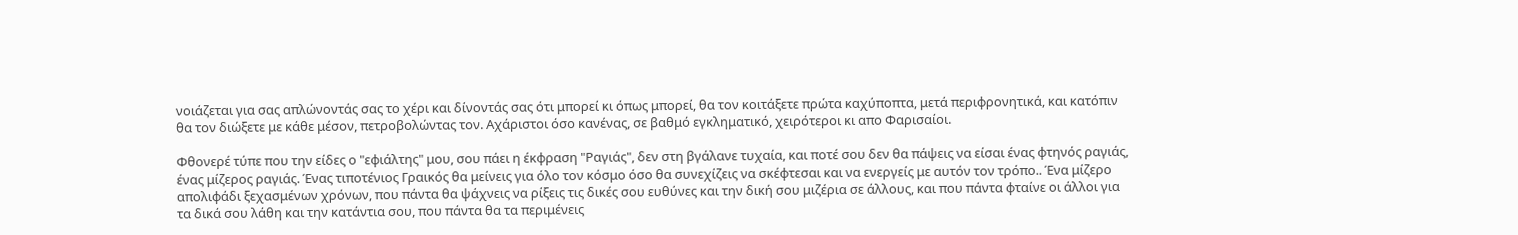νοιάζεται για σας απλώνοντάς σας το χέρι και δίνοντάς σας ότι μπορεί κι όπως μπορεί, θα τον κοιτάξετε πρώτα καχύποπτα, μετά περιφρονητικά, και κατόπιν θα τον διώξετε με κάθε μέσον, πετροβολώντας τον. Αχάριστοι όσο κανένας, σε βαθμό εγκληματικό, χειρότεροι κι απο Φαρισαίοι.

Φθονερέ τύπε που την είδες ο "εφιάλτης" μου, σου πάει η έκφραση "Ραγιάς", δεν στη βγάλανε τυχαία, και ποτέ σου δεν θα πάψεις να είσαι ένας φτηνός ραγιάς, ένας μίζερος ραγιάς. Ένας τιποτένιος Γραικός θα μείνεις για όλο τον κόσμο όσο θα συνεχίζεις να σκέφτεσαι και να ενεργείς με αυτόν τον τρόπο.. Ένα μίζερο απολιφάδι ξεχασμένων χρόνων, που πάντα θα ψάχνεις να ρίξεις τις δικές σου ευθύνες και την δική σου μιζέρια σε άλλους, και που πάντα φταίνε οι άλλοι για τα δικά σου λάθη και την κατάντια σου, που πάντα θα τα περιμένεις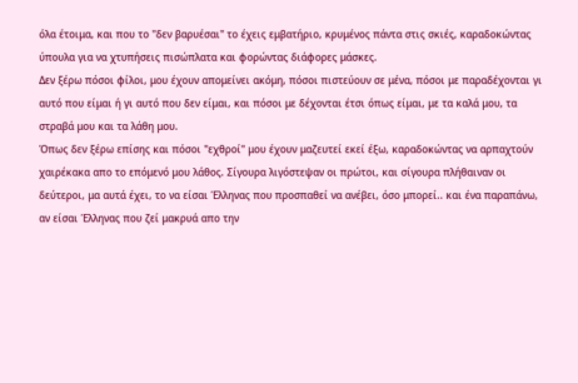όλα έτοιμα, και που το "δεν βαρυέσαι" το έχεις εμβατήριο, κρυμένος πάντα στις σκιές, καραδοκώντας ύπουλα για να χτυπήσεις πισώπλατα και φορώντας διάφορες μάσκες.
Δεν ξέρω πόσοι φίλοι, μου έχουν απομείνει ακόμη, πόσοι πιστεύουν σε μένα, πόσοι με παραδέχονται γι αυτό που είμαι ή γι αυτό που δεν είμαι, και πόσοι με δέχονται έτσι όπως είμαι, με τα καλά μου, τα στραβά μου και τα λάθη μου.
Όπως δεν ξέρω επίσης και πόσοι "εχθροί" μου έχουν μαζευτεί εκεί έξω, καραδοκώντας να αρπαχτούν χαιρέκακα απο το επόμενό μου λάθος. Σίγουρα λιγόστεψαν οι πρώτοι, και σίγουρα πλήθαιναν οι δεύτεροι, μα αυτά έχει, το να είσαι Έλληνας που προσπαθεί να ανέβει, όσο μπορεί.. και ένα παραπάνω, αν είσαι Έλληνας που ζεί μακρυά απο την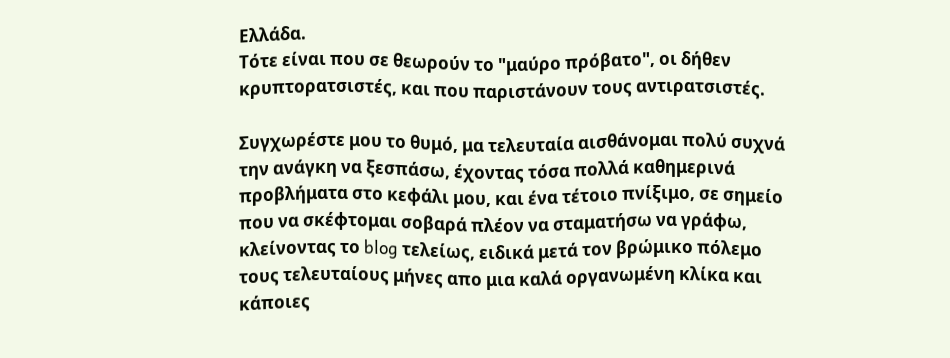Ελλάδα.
Τότε είναι που σε θεωρούν το "μαύρο πρόβατο", οι δήθεν κρυπτορατσιστές, και που παριστάνουν τους αντιρατσιστές.

Συγχωρέστε μου το θυμό, μα τελευταία αισθάνομαι πολύ συχνά την ανάγκη να ξεσπάσω, έχοντας τόσα πολλά καθημερινά προβλήματα στο κεφάλι μου, και ένα τέτοιο πνίξιμο, σε σημείο που να σκέφτομαι σοβαρά πλέον να σταματήσω να γράφω, κλείνοντας το blog τελείως, ειδικά μετά τον βρώμικο πόλεμο τους τελευταίους μήνες απο μια καλά οργανωμένη κλίκα και κάποιες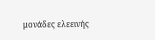μονάδες ελεεινής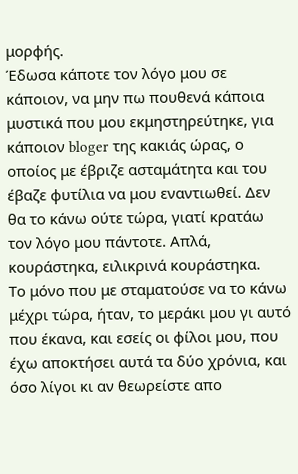μορφής.
Έδωσα κάποτε τον λόγο μου σε κάποιον, να μην πω πουθενά κάποια μυστικά που μου εκμηστηρεύτηκε, για κάποιον bloger της κακιάς ώρας, ο οποίος με έβριζε ασταμάτητα και του έβαζε φυτίλια να μου εναντιωθεί. Δεν θα το κάνω ούτε τώρα, γιατί κρατάω τον λόγο μου πάντοτε. Απλά, κουράστηκα, ειλικρινά κουράστηκα.
Το μόνο που με σταματούσε να το κάνω μέχρι τώρα, ήταν, το μεράκι μου γι αυτό που έκανα, και εσείς οι φίλοι μου, που έχω αποκτήσει αυτά τα δύο χρόνια, και όσο λίγοι κι αν θεωρείστε απο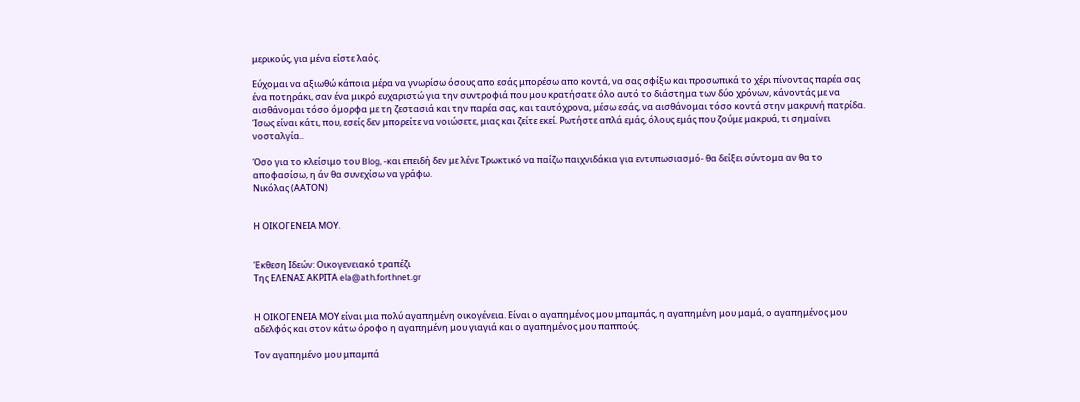μερικούς, για μένα είστε λαός.

Εύχομαι να αξιωθώ κάποια μέρα να γνωρίσω όσους απο εσάς μπορέσω απο κοντά, να σας σφίξω και προσωπικά το χέρι πίνοντας παρέα σας ένα ποτηράκι, σαν ένα μικρό ευχαριστώ για την συντροφιά που μου κρατήσατε όλο αυτό το διάστημα των δύο χρόνων, κάνοντάς με να αισθάνομαι τόσο όμορφα με τη ζεστασιά και την παρέα σας, και ταυτόχρονα, μέσω εσάς, να αισθάνομαι τόσο κοντά στην μακρυνή πατρίδα. Ίσως είναι κάτι, που, εσείς δεν μπορείτε να νοιώσετε, μιας και ζείτε εκεί. Ρωτήστε απλά εμάς, όλους εμάς που ζούμε μακρυά, τι σημαίνει νοσταλγία..

Όσο για το κλείσιμο του Blog, -και επειδή δεν με λένε Τρωκτικό να παίζω παιχνιδάκια για εντυπωσιασμό- θα δείξει σύντομα αν θα το αποφασίσω, η άν θα συνεχίσω να γράφω.
Νικόλας (ΑΑΤΟΝ)


Η ΟΙΚΟΓΕΝΕΙΑ ΜΟΥ.


Έκθεση Ιδεών: Οικογενειακό τραπέζι
Της ΕΛΕΝΑΣ ΑΚΡΙΤΑ ela@ath.forthnet.gr


Η ΟΙΚΟΓΕΝΕΙΑ ΜΟΥ είναι μια πολύ αγαπημένη οικογένεια. Είναι ο αγαπημένος μου μπαμπάς, η αγαπημένη μου μαμά, ο αγαπημένος μου αδελφός και στον κάτω όροφο η αγαπημένη μου γιαγιά και ο αγαπημένος μου παππούς.

Τον αγαπημένο μου μπαμπά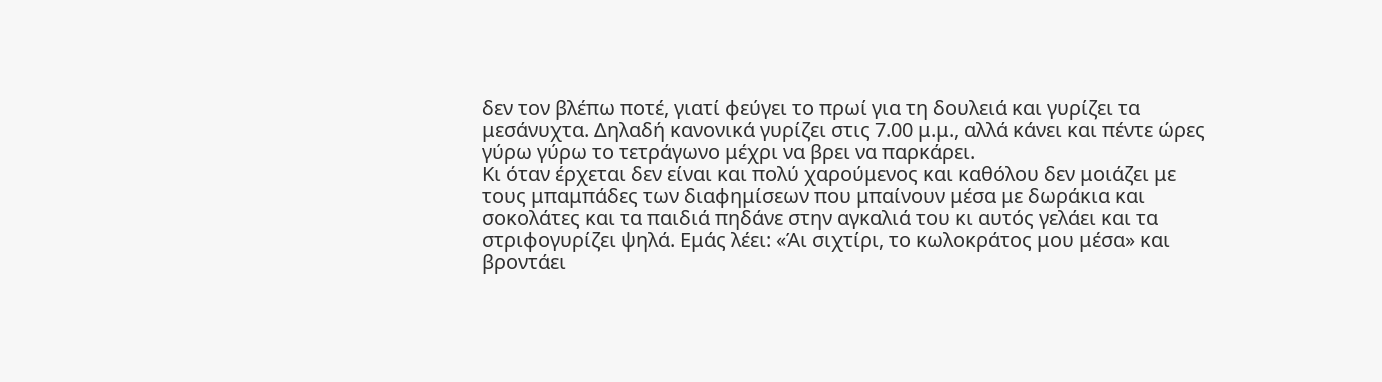δεν τον βλέπω ποτέ, γιατί φεύγει το πρωί για τη δουλειά και γυρίζει τα μεσάνυχτα. Δηλαδή κανονικά γυρίζει στις 7.00 μ.μ., αλλά κάνει και πέντε ώρες γύρω γύρω το τετράγωνο μέχρι να βρει να παρκάρει.
Κι όταν έρχεται δεν είναι και πολύ χαρούμενος και καθόλου δεν μοιάζει με τους μπαμπάδες των διαφημίσεων που μπαίνουν μέσα με δωράκια και σοκολάτες και τα παιδιά πηδάνε στην αγκαλιά του κι αυτός γελάει και τα στριφογυρίζει ψηλά. Εμάς λέει: «Άι σιχτίρι, το κωλοκράτος μου μέσα» και βροντάει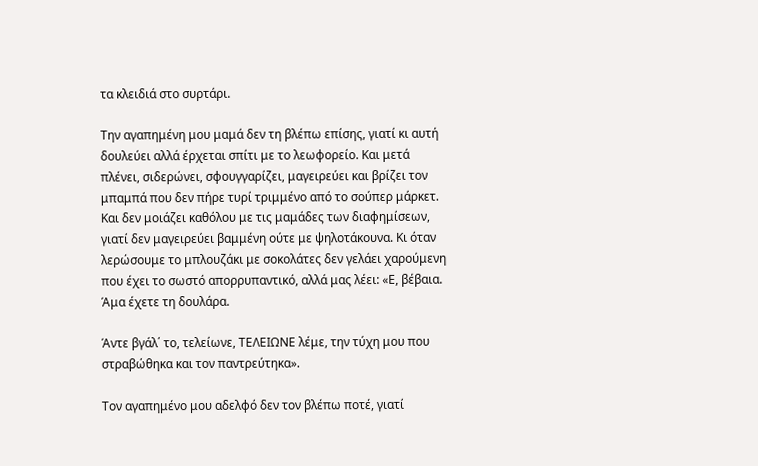τα κλειδιά στο συρτάρι.

Την αγαπημένη μου μαμά δεν τη βλέπω επίσης, γιατί κι αυτή δουλεύει αλλά έρχεται σπίτι με το λεωφορείο. Και μετά πλένει, σιδερώνει, σφουγγαρίζει, μαγειρεύει και βρίζει τον μπαμπά που δεν πήρε τυρί τριμμένο από το σούπερ μάρκετ. Και δεν μοιάζει καθόλου με τις μαμάδες των διαφημίσεων, γιατί δεν μαγειρεύει βαμμένη ούτε με ψηλοτάκουνα. Κι όταν λερώσουμε το μπλουζάκι με σοκολάτες δεν γελάει χαρούμενη που έχει το σωστό απορρυπαντικό, αλλά μας λέει: «Ε, βέβαια. Άμα έχετε τη δουλάρα.

Άντε βγάλ΄ το, τελείωνε, ΤΕΛΕΙΩΝΕ λέμε, την τύχη μου που στραβώθηκα και τον παντρεύτηκα».

Τον αγαπημένο μου αδελφό δεν τον βλέπω ποτέ, γιατί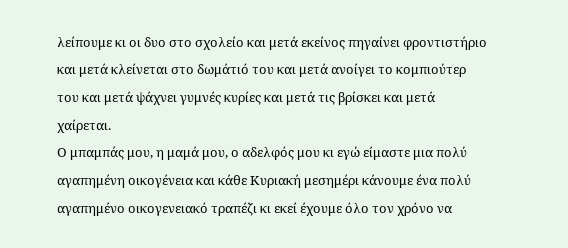λείπουμε κι οι δυο στο σχολείο και μετά εκείνος πηγαίνει φροντιστήριο και μετά κλείνεται στο δωμάτιό του και μετά ανοίγει το κομπιούτερ του και μετά ψάχνει γυμνές κυρίες και μετά τις βρίσκει και μετά χαίρεται.
Ο μπαμπάς μου, η μαμά μου, ο αδελφός μου κι εγώ είμαστε μια πολύ αγαπημένη οικογένεια και κάθε Κυριακή μεσημέρι κάνουμε ένα πολύ αγαπημένο οικογενειακό τραπέζι κι εκεί έχουμε όλο τον χρόνο να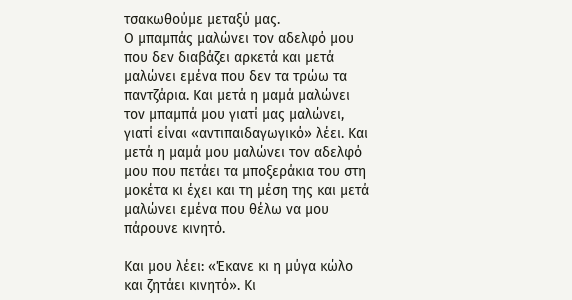τσακωθούμε μεταξύ μας.
Ο μπαμπάς μαλώνει τον αδελφό μου που δεν διαβάζει αρκετά και μετά μαλώνει εμένα που δεν τα τρώω τα παντζάρια. Και μετά η μαμά μαλώνει τον μπαμπά μου γιατί μας μαλώνει, γιατί είναι «αντιπαιδαγωγικό» λέει. Και μετά η μαμά μου μαλώνει τον αδελφό μου που πετάει τα μποξεράκια του στη μοκέτα κι έχει και τη μέση της και μετά μαλώνει εμένα που θέλω να μου πάρουνε κινητό.

Και μου λέει: «Έκανε κι η μύγα κώλο και ζητάει κινητό». Κι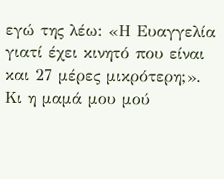εγώ της λέω: «Η Ευαγγελία γιατί έχει κινητό που είναι και 27 μέρες μικρότερη;». Κι η μαμά μου μού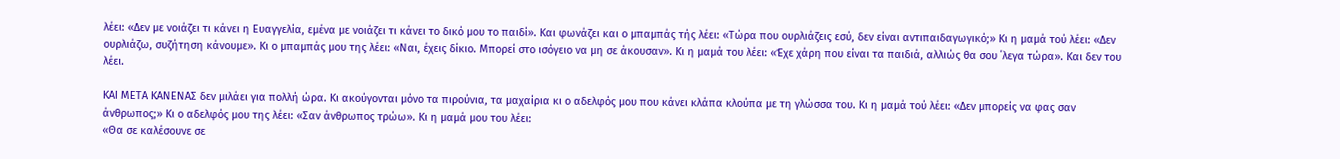λέει: «Δεν με νοιάζει τι κάνει η Ευαγγελία, εμένα με νοιάζει τι κάνει το δικό μου το παιδί». Και φωνάζει και ο μπαμπάς τής λέει: «Τώρα που ουρλιάζεις εσύ, δεν είναι αντιπαιδαγωγικό;» Κι η μαμά τού λέει: «Δεν ουρλιάζω, συζήτηση κάνουμε». Κι ο μπαμπάς μου της λέει: «Ναι, έχεις δίκιο. Μπορεί στο ισόγειο να μη σε άκουσαν». Κι η μαμά του λέει: «Έχε χάρη που είναι τα παιδιά, αλλιώς θα σου ΄λεγα τώρα». Και δεν του λέει.

ΚΑΙ ΜΕΤΑ ΚΑΝΕΝΑΣ δεν μιλάει για πολλή ώρα. Κι ακούγονται μόνο τα πιρούνια, τα μαχαίρια κι ο αδελφός μου που κάνει κλάπα κλούπα με τη γλώσσα του. Κι η μαμά τού λέει: «Δεν μπορείς να φας σαν άνθρωπος;» Κι ο αδελφός μου της λέει: «Σαν άνθρωπος τρώω». Κι η μαμά μου του λέει:
«Θα σε καλέσουνε σε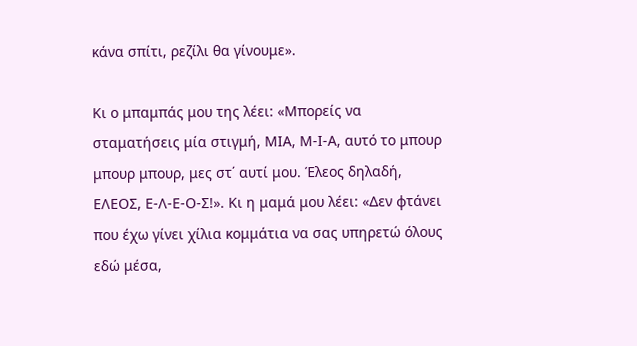κάνα σπίτι, ρεζίλι θα γίνουμε».

Κι ο μπαμπάς μου της λέει: «Μπορείς να σταματήσεις μία στιγμή, ΜΙΑ, Μ-Ι-Α, αυτό το μπουρ μπουρ μπουρ, μες στ΄ αυτί μου. Έλεος δηλαδή, ΕΛΕΟΣ, Ε-Λ-Ε-Ο-Σ!». Κι η μαμά μου λέει: «Δεν φτάνει που έχω γίνει χίλια κομμάτια να σας υπηρετώ όλους εδώ μέσα,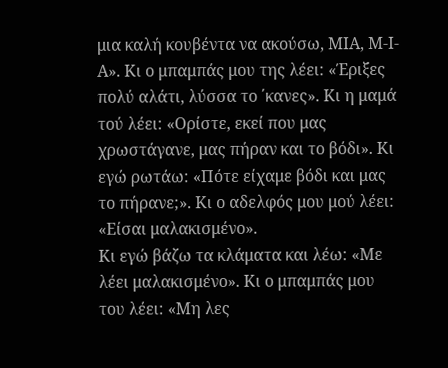μια καλή κουβέντα να ακούσω, ΜΙΑ, Μ-Ι-Α». Κι ο μπαμπάς μου της λέει: «Έριξες πολύ αλάτι, λύσσα το ΄κανες». Κι η μαμά τού λέει: «Ορίστε, εκεί που μας χρωστάγανε, μας πήραν και το βόδι». Κι εγώ ρωτάω: «Πότε είχαμε βόδι και μας το πήρανε;». Κι ο αδελφός μου μού λέει: «Είσαι μαλακισμένο».
Κι εγώ βάζω τα κλάματα και λέω: «Με λέει μαλακισμένο». Κι ο μπαμπάς μου του λέει: «Μη λες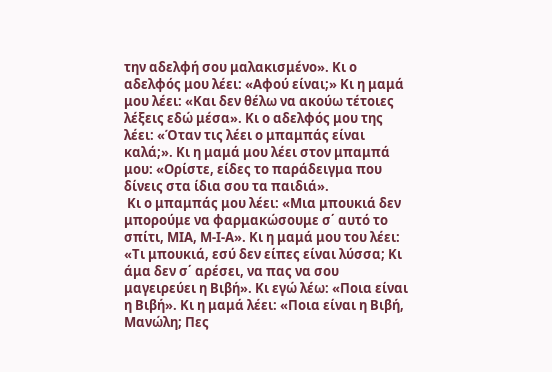την αδελφή σου μαλακισμένο». Κι ο αδελφός μου λέει: «Αφού είναι;» Κι η μαμά μου λέει: «Και δεν θέλω να ακούω τέτοιες λέξεις εδώ μέσα». Κι ο αδελφός μου της λέει: «Όταν τις λέει ο μπαμπάς είναι καλά;». Κι η μαμά μου λέει στον μπαμπά μου: «Ορίστε, είδες το παράδειγμα που δίνεις στα ίδια σου τα παιδιά».
 Κι ο μπαμπάς μου λέει: «Μια μπουκιά δεν μπορούμε να φαρμακώσουμε σ΄ αυτό το σπίτι, ΜΙΑ, Μ-Ι-Α». Κι η μαμά μου του λέει: «Τι μπουκιά, εσύ δεν είπες είναι λύσσα; Κι άμα δεν σ΄ αρέσει, να πας να σου μαγειρεύει η Βιβή». Κι εγώ λέω: «Ποια είναι η Βιβή». Κι η μαμά λέει: «Ποια είναι η Βιβή, Μανώλη; Πες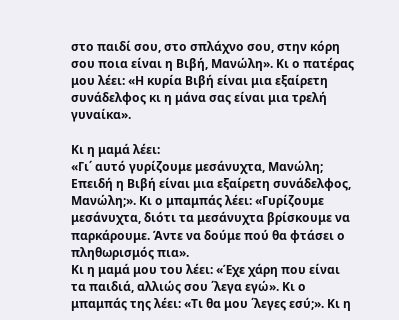στο παιδί σου, στο σπλάχνο σου, στην κόρη σου ποια είναι η Βιβή, Μανώλη». Κι ο πατέρας μου λέει: «Η κυρία Βιβή είναι μια εξαίρετη συνάδελφος κι η μάνα σας είναι μια τρελή γυναίκα».

Κι η μαμά λέει:
«Γι΄ αυτό γυρίζουμε μεσάνυχτα, Μανώλη; Επειδή η Βιβή είναι μια εξαίρετη συνάδελφος, Μανώλη;». Κι ο μπαμπάς λέει: «Γυρίζουμε μεσάνυχτα, διότι τα μεσάνυχτα βρίσκουμε να παρκάρουμε. Άντε να δούμε πού θα φτάσει ο πληθωρισμός πια».
Κι η μαμά μου του λέει: «Έχε χάρη που είναι τα παιδιά, αλλιώς σου ΄λεγα εγώ». Κι ο μπαμπάς της λέει: «Τι θα μου ΄λεγες εσύ;». Κι η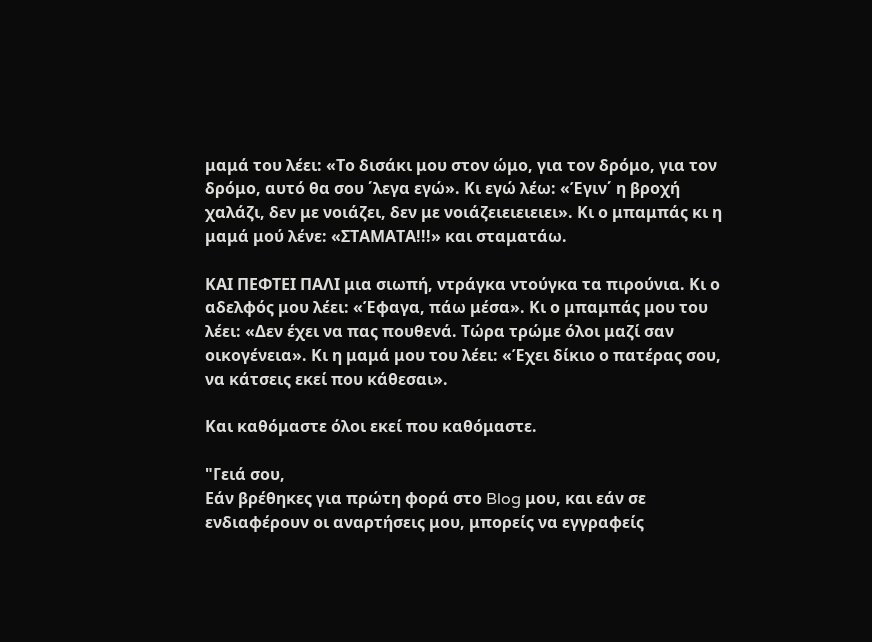μαμά του λέει: «Το δισάκι μου στον ώμο, για τον δρόμο, για τον δρόμο, αυτό θα σου ΄λεγα εγώ». Κι εγώ λέω: «Έγιν΄ η βροχή χαλάζι, δεν με νοιάζει, δεν με νοιάζειειειειει». Κι ο μπαμπάς κι η μαμά μού λένε: «ΣΤΑΜΑΤΑ!!!» και σταματάω.

ΚΑΙ ΠΕΦΤΕΙ ΠΑΛΙ μια σιωπή, ντράγκα ντούγκα τα πιρούνια. Κι ο αδελφός μου λέει: «Έφαγα, πάω μέσα». Κι ο μπαμπάς μου του λέει: «Δεν έχει να πας πουθενά. Τώρα τρώμε όλοι μαζί σαν οικογένεια». Κι η μαμά μου του λέει: «Έχει δίκιο ο πατέρας σου, να κάτσεις εκεί που κάθεσαι».

Και καθόμαστε όλοι εκεί που καθόμαστε.

"Γειά σου,
Εάν βρέθηκες για πρώτη φορά στο Blog μου, και εάν σε ενδιαφέρουν οι αναρτήσεις μου, μπορείς να εγγραφείς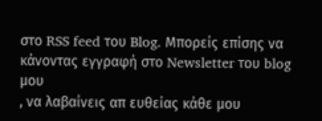στο RSS feed του Blog. Μπορείς επίσης να κάνοντας εγγραφή στο Newsletter του blog μου
, να λαβαίνεις απ ευθείας κάθε μου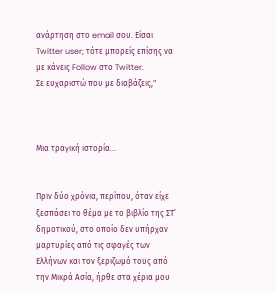ανάρτηση στο email σου. Είσαι Twitter user; τότε μπορείς επίσης να με κάνεις Follow στο Twitter.
Σε ευχαριστώ που με διαβάζεις,"



Mια τραγική ιστορία...


Πριν δύο χρόνια, περίπου, όταν είχε ξεσπάσει το θέμα με το βιβλίο της ΣΤ’ δημοτικού, στο οποίο δεν υπήρχαν μαρτυρίες από τις σφαγές των Ελλήνων και τον ξεριζωμό τους από την Μικρά Ασία, ήρθε στα χέρια μου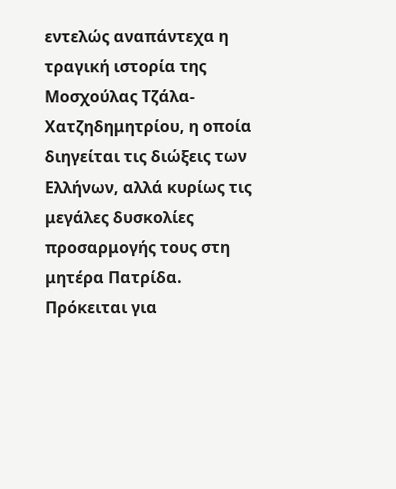εντελώς αναπάντεχα η τραγική ιστορία της Μοσχούλας Τζάλα-Χατζηδημητρίου, η οποία διηγείται τις διώξεις των Ελλήνων, αλλά κυρίως τις μεγάλες δυσκολίες προσαρμογής τους στη μητέρα Πατρίδα.
Πρόκειται για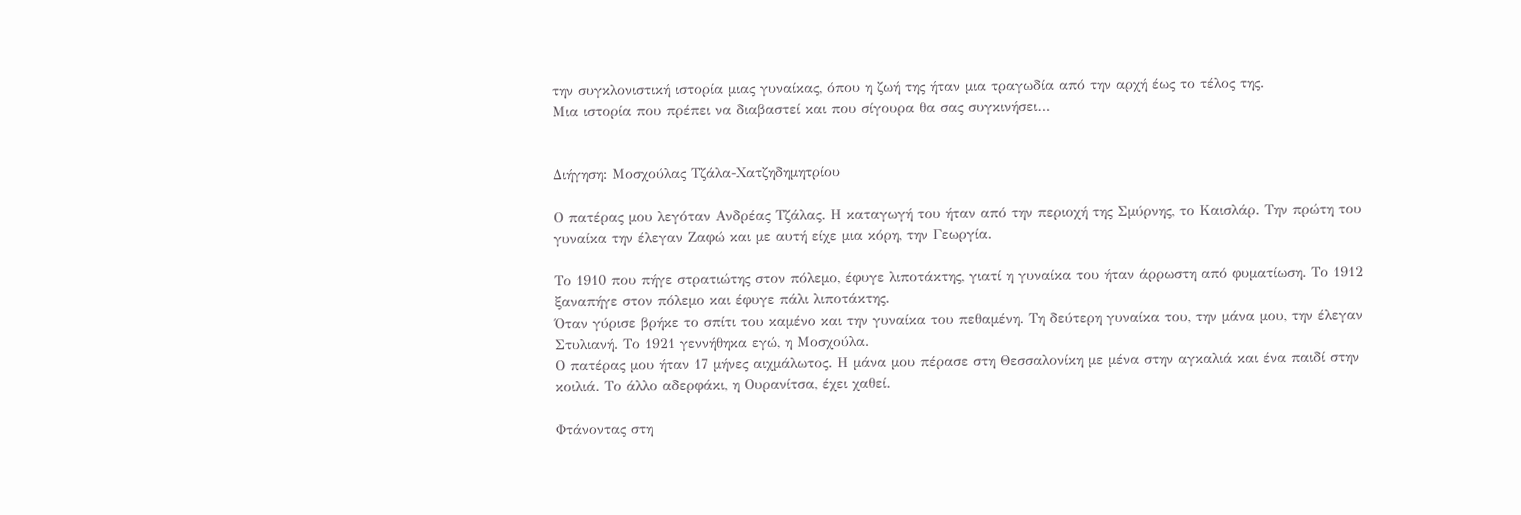την συγκλονιστική ιστορία μιας γυναίκας, όπου η ζωή της ήταν μια τραγωδία από την αρχή έως το τέλος της.
Μια ιστορία που πρέπει να διαβαστεί και που σίγουρα θα σας συγκινήσει…


Διήγηση: Μοσχούλας Τζάλα-Χατζηδημητρίου

Ο πατέρας μου λεγόταν Ανδρέας Τζάλας. Η καταγωγή του ήταν από την περιοχή της Σμύρνης, το Καισλάρ. Την πρώτη του γυναίκα την έλεγαν Ζαφώ και με αυτή είχε μια κόρη, την Γεωργία.

Το 1910 που πήγε στρατιώτης στον πόλεμο, έφυγε λιποτάκτης, γιατί η γυναίκα του ήταν άρρωστη από φυματίωση. Το 1912 ξαναπήγε στον πόλεμο και έφυγε πάλι λιποτάκτης.
Όταν γύρισε βρήκε το σπίτι του καμένο και την γυναίκα του πεθαμένη. Τη δεύτερη γυναίκα του, την μάνα μου, την έλεγαν Στυλιανή. Το 1921 γεννήθηκα εγώ, η Μοσχούλα.
Ο πατέρας μου ήταν 17 μήνες αιχμάλωτος. Η μάνα μου πέρασε στη Θεσσαλονίκη με μένα στην αγκαλιά και ένα παιδί στην κοιλιά. Το άλλο αδερφάκι, η Ουρανίτσα, έχει χαθεί.

Φτάνοντας στη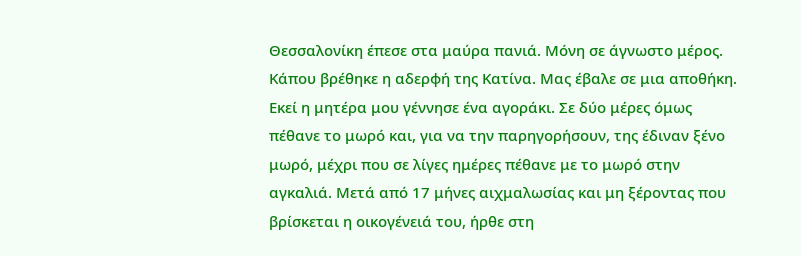Θεσσαλονίκη έπεσε στα μαύρα πανιά. Μόνη σε άγνωστο μέρος. Κάπου βρέθηκε η αδερφή της Κατίνα. Μας έβαλε σε μια αποθήκη. Εκεί η μητέρα μου γέννησε ένα αγοράκι. Σε δύο μέρες όμως πέθανε το μωρό και, για να την παρηγορήσουν, της έδιναν ξένο μωρό, μέχρι που σε λίγες ημέρες πέθανε με το μωρό στην αγκαλιά. Μετά από 17 μήνες αιχμαλωσίας και μη ξέροντας που βρίσκεται η οικογένειά του, ήρθε στη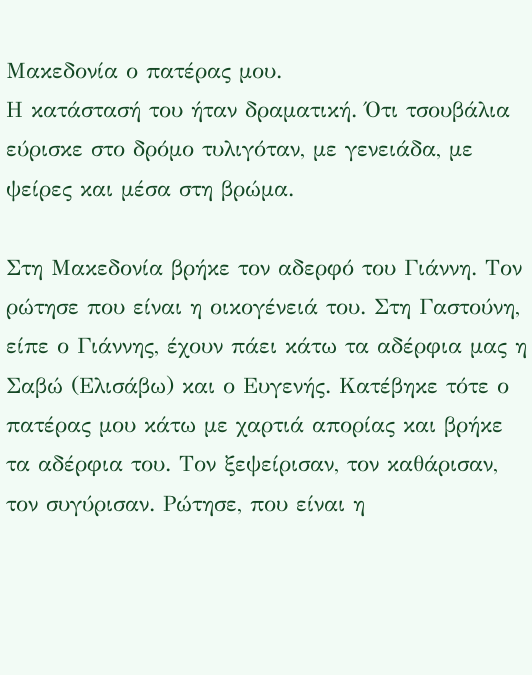Μακεδονία ο πατέρας μου.
Η κατάστασή του ήταν δραματική. Ότι τσουβάλια εύρισκε στο δρόμο τυλιγόταν, με γενειάδα, με ψείρες και μέσα στη βρώμα.

Στη Μακεδονία βρήκε τον αδερφό του Γιάννη. Τον ρώτησε που είναι η οικογένειά του. Στη Γαστούνη, είπε ο Γιάννης, έχουν πάει κάτω τα αδέρφια μας η Σαβώ (Ελισάβω) και ο Ευγενής. Κατέβηκε τότε ο πατέρας μου κάτω με χαρτιά απορίας και βρήκε τα αδέρφια του. Τον ξεψείρισαν, τον καθάρισαν, τον συγύρισαν. Ρώτησε, που είναι η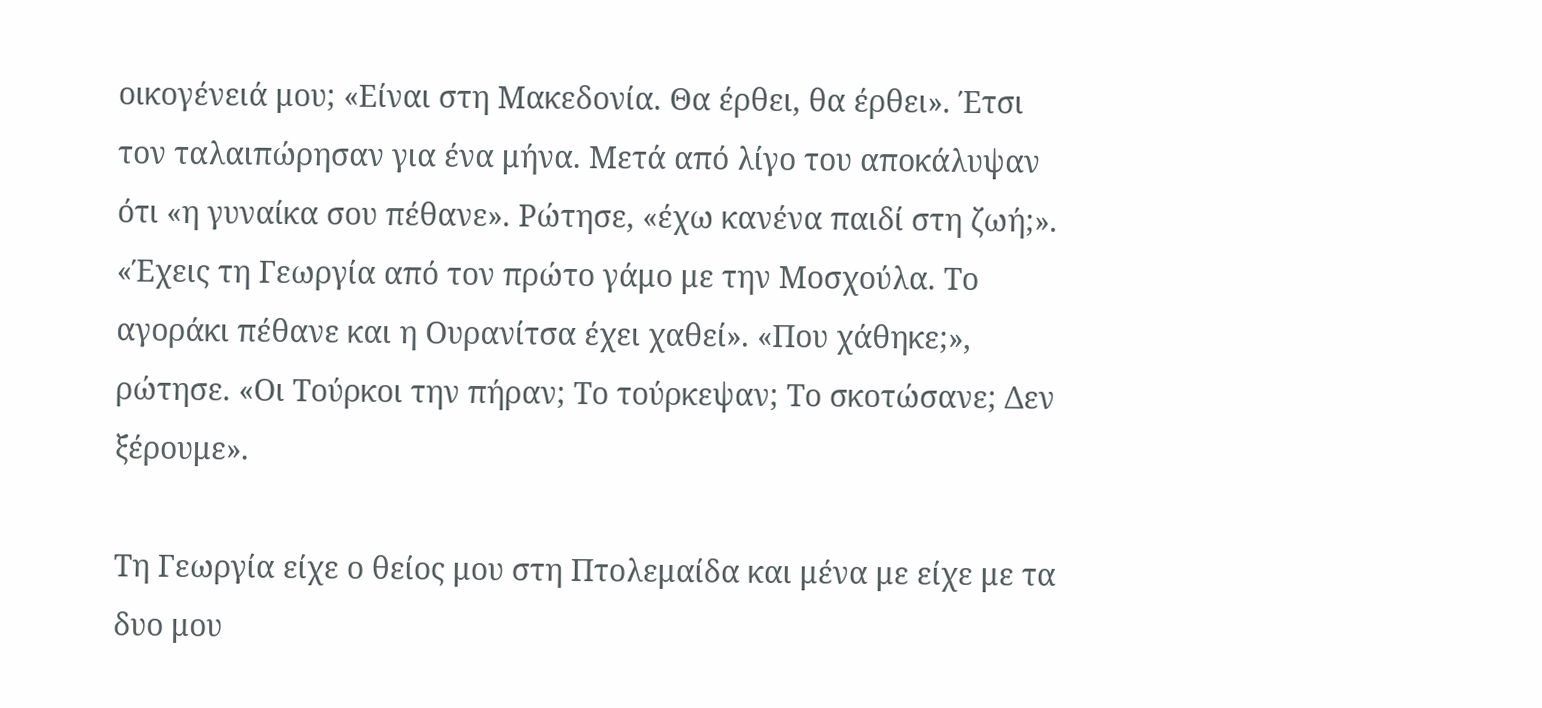οικογένειά μου; «Είναι στη Μακεδονία. Θα έρθει, θα έρθει». Έτσι τον ταλαιπώρησαν για ένα μήνα. Μετά από λίγο του αποκάλυψαν ότι «η γυναίκα σου πέθανε». Ρώτησε, «έχω κανένα παιδί στη ζωή;». «Έχεις τη Γεωργία από τον πρώτο γάμο με την Μοσχούλα. Το αγοράκι πέθανε και η Ουρανίτσα έχει χαθεί». «Που χάθηκε;», ρώτησε. «Οι Τούρκοι την πήραν; Το τούρκεψαν; Το σκοτώσανε; Δεν ξέρουμε».

Τη Γεωργία είχε ο θείος μου στη Πτολεμαίδα και μένα με είχε με τα δυο μου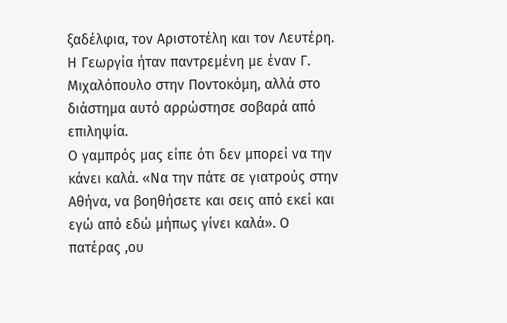ξαδέλφια, τον Αριστοτέλη και τον Λευτέρη. Η Γεωργία ήταν παντρεμένη με έναν Γ. Μιχαλόπουλο στην Ποντοκόμη, αλλά στο διάστημα αυτό αρρώστησε σοβαρά από επιληψία.
Ο γαμπρός μας είπε ότι δεν μπορεί να την κάνει καλά. «Να την πάτε σε γιατρούς στην Αθήνα, να βοηθήσετε και σεις από εκεί και εγώ από εδώ μήπως γίνει καλά». Ο πατέρας ,ου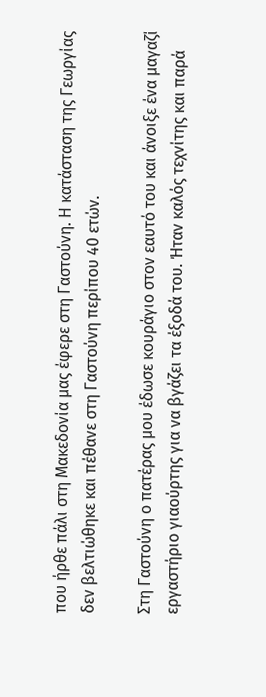που ήρθε πάλι στη Μακεδονία μας έφερε στη Γαστούνη. Η κατάσταση της Γεωργίας δεν βελτιώθηκε και πέθανε στη Γαστούνη περίπου 40 ετών.

Στη Γαστούνη ο πατέρας μου έδωσε κουράγιο στον εαυτό του και άνοιξε ένα μαγαζί εργαστήριο γιαούρτης για να βγάζει τα έξοδά του. Ήταν καλός τεχνίτης και παρά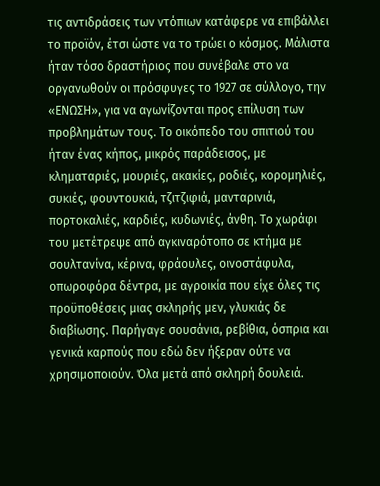τις αντιδράσεις των ντόπιων κατάφερε να επιβάλλει το προϊόν, έτσι ώστε να το τρώει ο κόσμος. Μάλιστα ήταν τόσο δραστήριος που συνέβαλε στο να οργανωθούν οι πρόσφυγες το 1927 σε σύλλογο, την «ΕΝΩΣΗ», για να αγωνίζονται προς επίλυση των προβλημάτων τους. Το οικόπεδο του σπιτιού του ήταν ένας κήπος, μικρός παράδεισος, με κληματαριές, μουριές, ακακίες, ροδιές, κορομηλιές, συκιές, φουντουκιά, τζιτζιφιά, μανταρινιά, πορτοκαλιές, καρδιές, κυδωνιές, άνθη. Το χωράφι του μετέτρεψε από αγκιναρότοπο σε κτήμα με σουλτανίνα, κέρινα, φράουλες, οινοστάφυλα, οπωροφόρα δέντρα, με αγροικία που είχε όλες τις προϋποθέσεις μιας σκληρής μεν, γλυκιάς δε διαβίωσης. Παρήγαγε σουσάνια, ρεβίθια, όσπρια και γενικά καρπούς που εδώ δεν ήξεραν ούτε να χρησιμοποιούν. Όλα μετά από σκληρή δουλειά.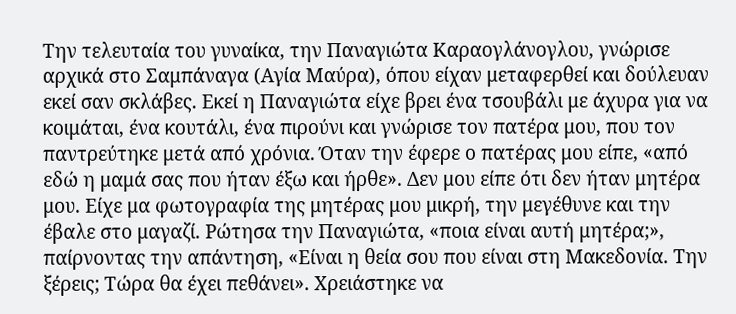Την τελευταία του γυναίκα, την Παναγιώτα Καραογλάνογλου, γνώρισε αρχικά στο Σαμπάναγα (Αγία Μαύρα), όπου είχαν μεταφερθεί και δούλευαν εκεί σαν σκλάβες. Εκεί η Παναγιώτα είχε βρει ένα τσουβάλι με άχυρα για να κοιμάται, ένα κουτάλι, ένα πιρούνι και γνώρισε τον πατέρα μου, που τον παντρεύτηκε μετά από χρόνια. Όταν την έφερε ο πατέρας μου είπε, «από εδώ η μαμά σας που ήταν έξω και ήρθε». Δεν μου είπε ότι δεν ήταν μητέρα μου. Είχε μα φωτογραφία της μητέρας μου μικρή, την μεγέθυνε και την έβαλε στο μαγαζί. Ρώτησα την Παναγιώτα, «ποια είναι αυτή μητέρα;», παίρνοντας την απάντηση, «Είναι η θεία σου που είναι στη Μακεδονία. Την ξέρεις; Τώρα θα έχει πεθάνει». Χρειάστηκε να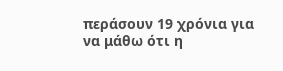περάσουν 19 χρόνια για να μάθω ότι η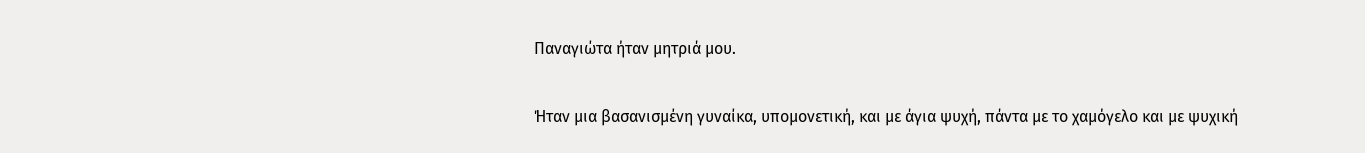Παναγιώτα ήταν μητριά μου.

Ήταν μια βασανισμένη γυναίκα, υπομονετική, και με άγια ψυχή, πάντα με το χαμόγελο και με ψυχική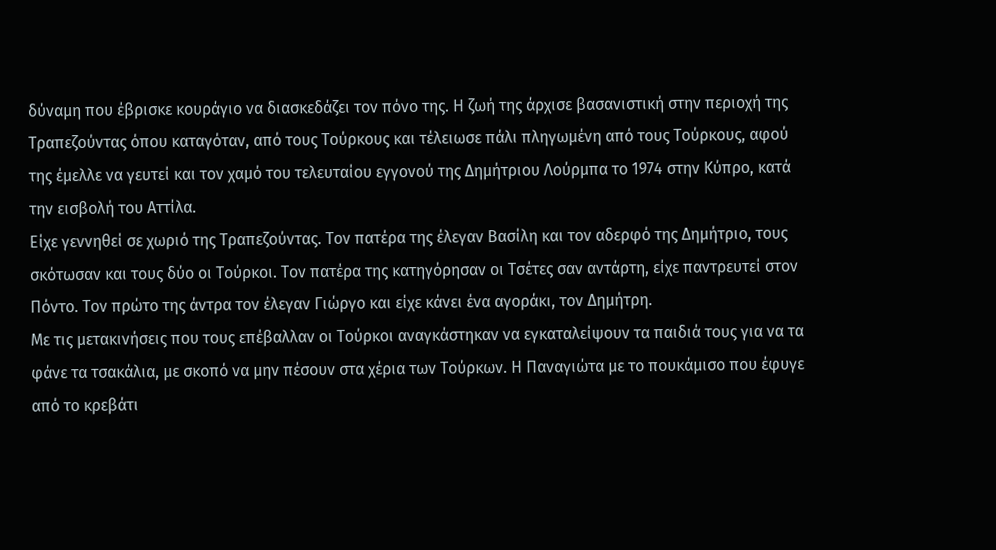δύναμη που έβρισκε κουράγιο να διασκεδάζει τον πόνο της. Η ζωή της άρχισε βασανιστική στην περιοχή της Τραπεζούντας όπου καταγόταν, από τους Τούρκους και τέλειωσε πάλι πληγωμένη από τους Τούρκους, αφού της έμελλε να γευτεί και τον χαμό του τελευταίου εγγονού της Δημήτριου Λούρμπα το 1974 στην Κύπρο, κατά την εισβολή του Αττίλα.
Είχε γεννηθεί σε χωριό της Τραπεζούντας. Τον πατέρα της έλεγαν Βασίλη και τον αδερφό της Δημήτριο, τους σκότωσαν και τους δύο οι Τούρκοι. Τον πατέρα της κατηγόρησαν οι Τσέτες σαν αντάρτη, είχε παντρευτεί στον Πόντο. Τον πρώτο της άντρα τον έλεγαν Γιώργο και είχε κάνει ένα αγοράκι, τον Δημήτρη.
Με τις μετακινήσεις που τους επέβαλλαν οι Τούρκοι αναγκάστηκαν να εγκαταλείψουν τα παιδιά τους για να τα φάνε τα τσακάλια, με σκοπό να μην πέσουν στα χέρια των Τούρκων. Η Παναγιώτα με το πουκάμισο που έφυγε από το κρεβάτι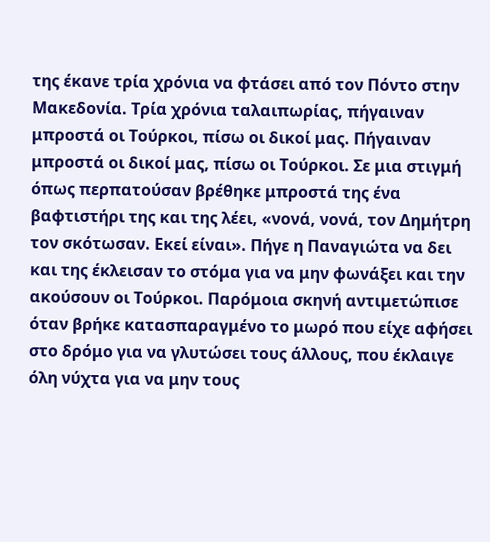της έκανε τρία χρόνια να φτάσει από τον Πόντο στην Μακεδονία. Τρία χρόνια ταλαιπωρίας, πήγαιναν μπροστά οι Τούρκοι, πίσω οι δικοί μας. Πήγαιναν μπροστά οι δικοί μας, πίσω οι Τούρκοι. Σε μια στιγμή όπως περπατούσαν βρέθηκε μπροστά της ένα βαφτιστήρι της και της λέει, «νονά, νονά, τον Δημήτρη τον σκότωσαν. Εκεί είναι». Πήγε η Παναγιώτα να δει και της έκλεισαν το στόμα για να μην φωνάξει και την ακούσουν οι Τούρκοι. Παρόμοια σκηνή αντιμετώπισε όταν βρήκε κατασπαραγμένο το μωρό που είχε αφήσει στο δρόμο για να γλυτώσει τους άλλους, που έκλαιγε όλη νύχτα για να μην τους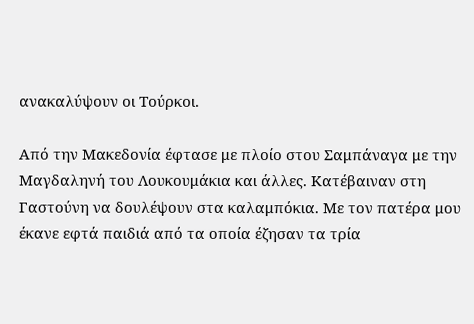ανακαλύψουν οι Τούρκοι.

Από την Μακεδονία έφτασε με πλοίο στου Σαμπάναγα με την Μαγδαληνή του Λουκουμάκια και άλλες. Κατέβαιναν στη Γαστούνη να δουλέψουν στα καλαμπόκια. Με τον πατέρα μου έκανε εφτά παιδιά από τα οποία έζησαν τα τρία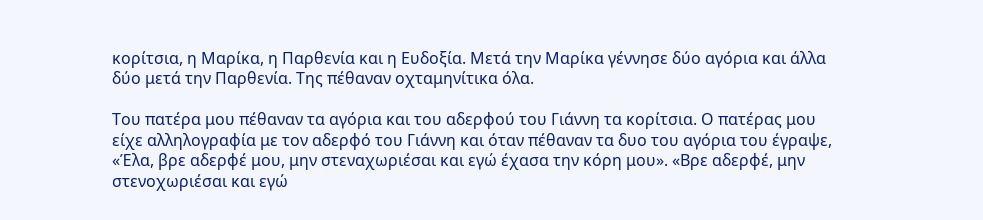κορίτσια, η Μαρίκα, η Παρθενία και η Ευδοξία. Μετά την Μαρίκα γέννησε δύο αγόρια και άλλα δύο μετά την Παρθενία. Της πέθαναν οχταμηνίτικα όλα.

Του πατέρα μου πέθαναν τα αγόρια και του αδερφού του Γιάννη τα κορίτσια. Ο πατέρας μου είχε αλληλογραφία με τον αδερφό του Γιάννη και όταν πέθαναν τα δυο του αγόρια του έγραψε, «Έλα, βρε αδερφέ μου, μην στεναχωριέσαι και εγώ έχασα την κόρη μου». «Βρε αδερφέ, μην στενοχωριέσαι και εγώ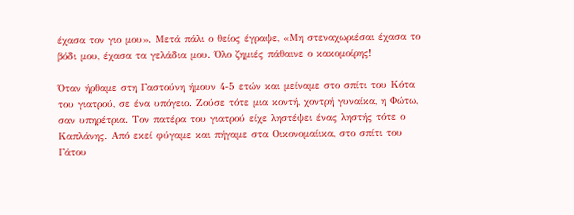έχασα τον γιο μου». Μετά πάλι ο θείος έγραψε, «Μη στεναχωριέσαι έχασα το βόδι μου, έχασα τα γελάδια μου. Όλο ζημιές πάθαινε ο κακομοίρης!

Όταν ήρθαμε στη Γαστούνη ήμουν 4-5 ετών και μείναμε στο σπίτι του Κότα του γιατρού, σε ένα υπόγειο. Ζούσε τότε μια κοντή, χοντρή γυναίκα, η Φώτω, σαν υπηρέτρια. Τον πατέρα του γιατρού είχε ληστέψει ένας ληστής τότε ο Καπλάνης. Από εκεί φύγαμε και πήγαμε στα Οικονομαίικα, στο σπίτι του Γάτου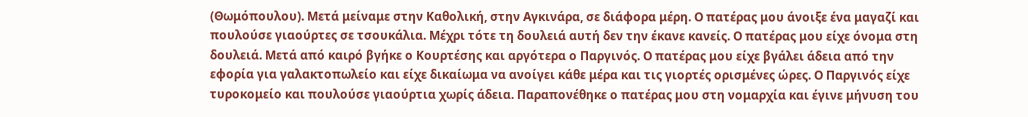(Θωμόπουλου). Μετά μείναμε στην Καθολική, στην Αγκινάρα, σε διάφορα μέρη. Ο πατέρας μου άνοιξε ένα μαγαζί και πουλούσε γιαούρτες σε τσουκάλια. Μέχρι τότε τη δουλειά αυτή δεν την έκανε κανείς. Ο πατέρας μου είχε όνομα στη δουλειά. Μετά από καιρό βγήκε ο Κουρτέσης και αργότερα ο Παργινός. Ο πατέρας μου είχε βγάλει άδεια από την εφορία για γαλακτοπωλείο και είχε δικαίωμα να ανοίγει κάθε μέρα και τις γιορτές ορισμένες ώρες. Ο Παργινός είχε τυροκομείο και πουλούσε γιαούρτια χωρίς άδεια. Παραπονέθηκε ο πατέρας μου στη νομαρχία και έγινε μήνυση του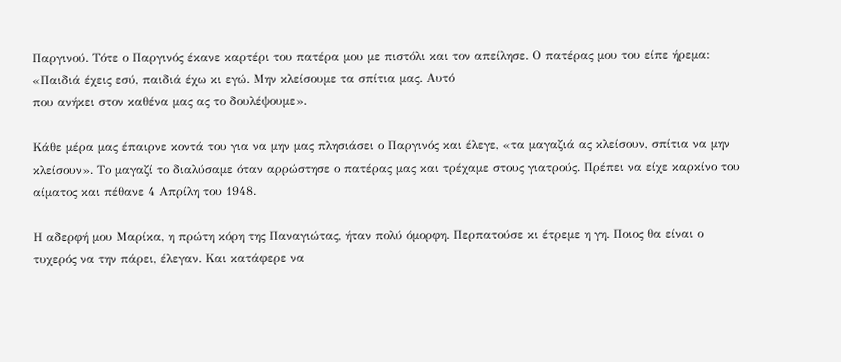Παργινού. Τότε ο Παργινός έκανε καρτέρι του πατέρα μου με πιστόλι και τον απείλησε. Ο πατέρας μου του είπε ήρεμα: «Παιδιά έχεις εσύ, παιδιά έχω κι εγώ. Μην κλείσουμε τα σπίτια μας. Αυτό
που ανήκει στον καθένα μας ας το δουλέψουμε».

Κάθε μέρα μας έπαιρνε κοντά του για να μην μας πλησιάσει ο Παργινός και έλεγε, «τα μαγαζιά ας κλείσουν, σπίτια να μην κλείσουν». Το μαγαζί το διαλύσαμε όταν αρρώστησε ο πατέρας μας και τρέχαμε στους γιατρούς. Πρέπει να είχε καρκίνο του αίματος και πέθανε 4 Απρίλη του 1948.

Η αδερφή μου Μαρίκα, η πρώτη κόρη της Παναγιώτας, ήταν πολύ όμορφη. Περπατούσε κι έτρεμε η γη. Ποιος θα είναι ο τυχερός να την πάρει, έλεγαν. Και κατάφερε να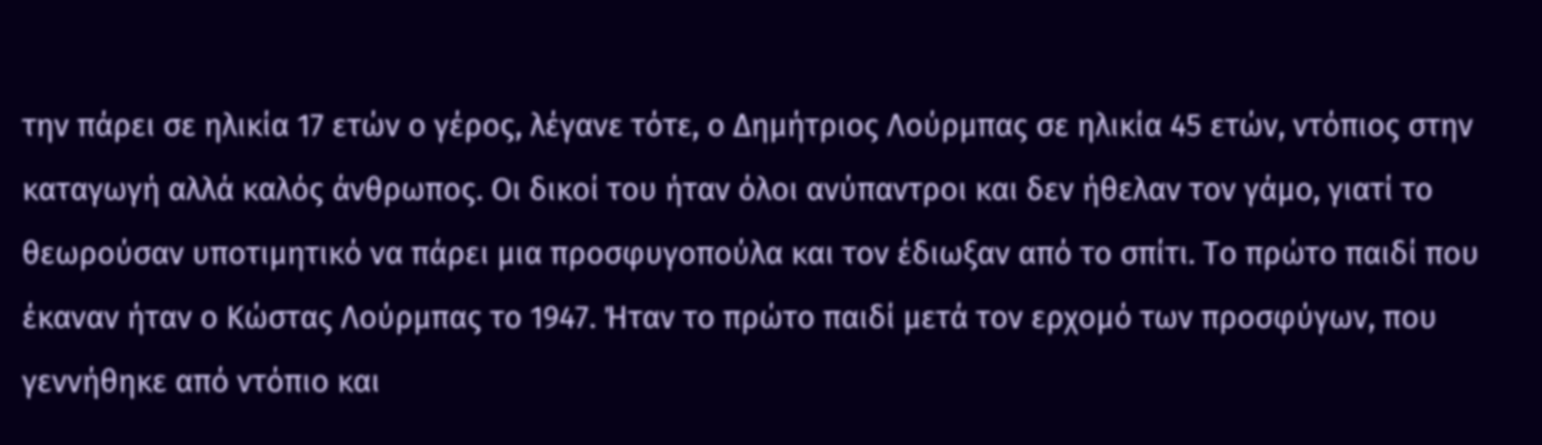την πάρει σε ηλικία 17 ετών ο γέρος, λέγανε τότε, ο Δημήτριος Λούρμπας σε ηλικία 45 ετών, ντόπιος στην καταγωγή αλλά καλός άνθρωπος. Οι δικοί του ήταν όλοι ανύπαντροι και δεν ήθελαν τον γάμο, γιατί το θεωρούσαν υποτιμητικό να πάρει μια προσφυγοπούλα και τον έδιωξαν από το σπίτι. Το πρώτο παιδί που έκαναν ήταν ο Κώστας Λούρμπας το 1947. Ήταν το πρώτο παιδί μετά τον ερχομό των προσφύγων, που γεννήθηκε από ντόπιο και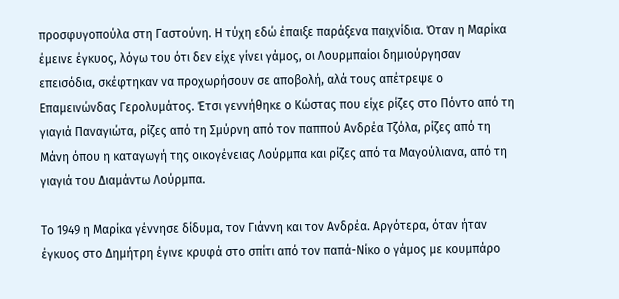προσφυγοπούλα στη Γαστούνη. Η τύχη εδώ έπαιξε παράξενα παιχνίδια. Όταν η Μαρίκα έμεινε έγκυος, λόγω του ότι δεν είχε γίνει γάμος, οι Λουρμπαίοι δημιούργησαν επεισόδια, σκέφτηκαν να προχωρήσουν σε αποβολή, αλά τους απέτρεψε ο Επαμεινώνδας Γερολυμάτος. Έτσι γεννήθηκε ο Κώστας που είχε ρίζες στο Πόντο από τη γιαγιά Παναγιώτα, ρίζες από τη Σμύρνη από τον παππού Ανδρέα Τζόλα, ρίζες από τη Μάνη όπου η καταγωγή της οικογένειας Λούρμπα και ρίζες από τα Μαγούλιανα, από τη γιαγιά του Διαμάντω Λούρμπα.

Το 1949 η Μαρίκα γέννησε δίδυμα, τον Γιάννη και τον Ανδρέα. Αργότερα, όταν ήταν έγκυος στο Δημήτρη έγινε κρυφά στο σπίτι από τον παπά-Νίκο ο γάμος με κουμπάρο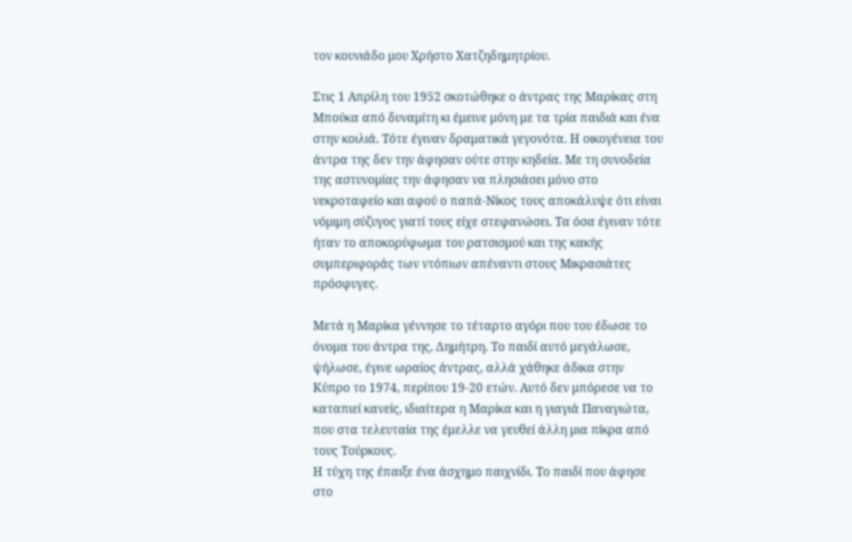τον κουνιάδο μου Χρήστο Χατζηδημητρίου.

Στις 1 Απρίλη του 1952 σκοτώθηκε ο άντρας της Μαρίκας στη Μπούκα από δυναμίτη κι έμεινε μόνη με τα τρία παιδιά και ένα στην κοιλιά. Τότε έγιναν δραματικά γεγονότα. Η οικογένεια του άντρα της δεν την άφησαν ούτε στην κηδεία. Με τη συνοδεία της αστυνομίας την άφησαν να πλησιάσει μόνο στο νεκροταφείο και αφού ο παπά-Νίκος τους αποκάλυψε ότι είναι νόμιμη σύζυγος γιατί τους είχε στεφανώσει. Τα όσα έγιναν τότε ήταν το αποκορύφωμα του ρατσισμού και της κακής συμπεριφοράς των ντόπιων απέναντι στους Μικρασιάτες πρόσφυγες.

Μετά η Μαρίκα γέννησε το τέταρτο αγόρι που του έδωσε το όνομα του άντρα της, Δημήτρη. Το παιδί αυτό μεγάλωσε, ψήλωσε, έγινε ωραίος άντρας, αλλά χάθηκε άδικα στην Κύπρο το 1974, περίπου 19-20 ετών. Αυτό δεν μπόρεσε να το καταπιεί κανείς, ιδιαίτερα η Μαρίκα και η γιαγιά Παναγιώτα, που στα τελευταία της έμελλε να γευθεί άλλη μια πίκρα από τους Τούρκους.
Η τύχη της έπαιξε ένα άσχημο παιχνίδι. Το παιδί που άφησε στο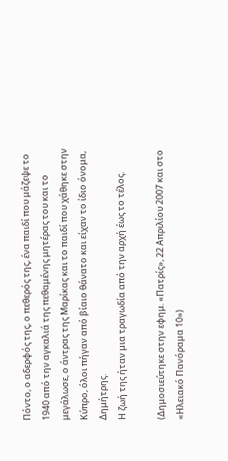Πόντο, ο αδερφός της, ο πεθερός της, ένα παιδί που μάζεψε το 1940 από την αγκαλιά της πεθαμένης μητέρας του και το μεγάλωσε, ο άντρας της Μαρίκας και το παιδί που χάθηκε στην Κύπρο, όλοι πήγαν από βίαιο θάνατο και είχαν το ίδιο όνομα, Δημήτρης.
Η ζωή της ήταν μια τραγωδία από την αρχή έως το τέλος.

(Δημοσιεύτηκε στην εφημ. «Πατρίς», 22 Απριλίου 2007 και στο «Ηλειακό Πανόραμα 10»)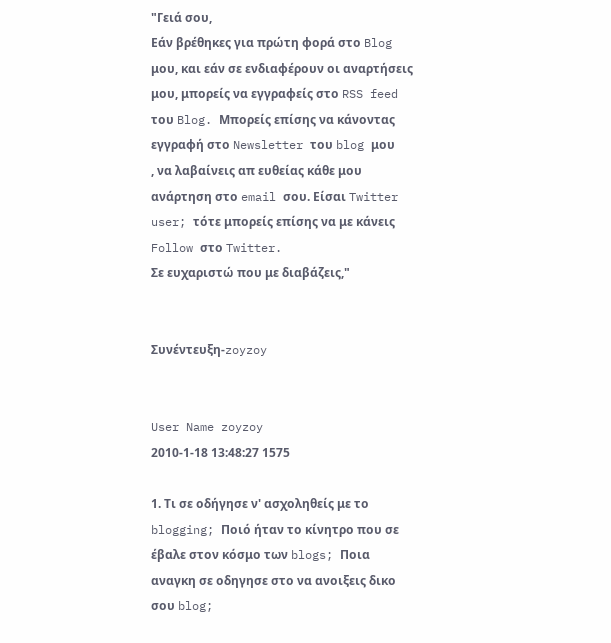"Γειά σου,
Εάν βρέθηκες για πρώτη φορά στο Blog μου, και εάν σε ενδιαφέρουν οι αναρτήσεις μου, μπορείς να εγγραφείς στο RSS feed του Blog. Μπορείς επίσης να κάνοντας εγγραφή στο Newsletter του blog μου
, να λαβαίνεις απ ευθείας κάθε μου ανάρτηση στο email σου. Είσαι Twitter user; τότε μπορείς επίσης να με κάνεις Follow στο Twitter.
Σε ευχαριστώ που με διαβάζεις,"


Συνέντευξη-zoyzoy


User Name zoyzoy
2010-1-18 13:48:27 1575

1. Τι σε οδήγησε ν' ασχοληθείς με το blogging; Ποιό ήταν το κίνητρο που σε έβαλε στον κόσμο των blogs; Ποια αναγκη σε οδηγησε στο να ανοιξεις δικο σου blog;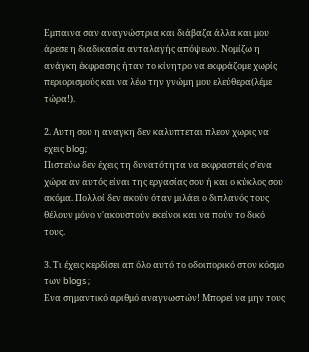Εμπαινα σαν αναγνώστρια και διάβαζα άλλα και μου άρεσε η διαδικασία ανταλαγής απόψεων. Νομίζω η ανάγκη έκφρασης ήταν το κίνητρο να εκφράζομε χωρίς περιορισμούς και να λέω την γνώμη μου ελεύθερα(λέμε τώρα!).

2. Αυτη σου η αναγκη δεν καλυπτεται πλεον χωρις να εχεις blog;
Πιστεύω δεν έχεις τη δυνατότητα να εκφραστείς σ'ενα χώρα αν αυτός είναι της εργασίας σου ή και ο κύκλος σου ακόμα. Πολλοί δεν ακούν όταν μιλάει ο διπλανός τους θέλουν μόνο ν'ακουστούν εκείνοι και να πούν το δικό τους.

3. Τι έχεις κερδίσει απ όλο αυτό το οδοιπορικό στον κόσμο των blogs ;
Ενα σημαντικό αριθμό αναγνωστών! Μπορεί να μην τους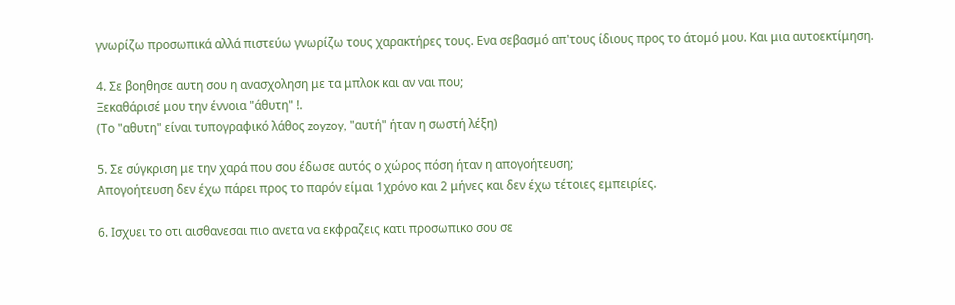γνωρίζω προσωπικά αλλά πιστεύω γνωρίζω τους χαρακτήρες τους. Ενα σεβασμό απ'τους ίδιους προς το άτομό μου. Και μια αυτοεκτίμηση.

4. Σε βοηθησε αυτη σου η ανασχοληση με τα μπλοκ και αν ναι που;
Ξεκαθάρισέ μου την έννοια "άθυτη" !.
(Το "αθυτη" είναι τυπογραφικό λάθος zoyzoy, "αυτή" ήταν η σωστή λέξη)

5. Σε σύγκριση με την χαρά που σου έδωσε αυτός ο χώρος πόση ήταν η απογοήτευση;
Απογοήτευση δεν έχω πάρει προς το παρόν είμαι 1χρόνο και 2 μήνες και δεν έχω τέτοιες εμπειρίες.

6. Ισχυει το οτι αισθανεσαι πιο ανετα να εκφραζεις κατι προσωπικο σου σε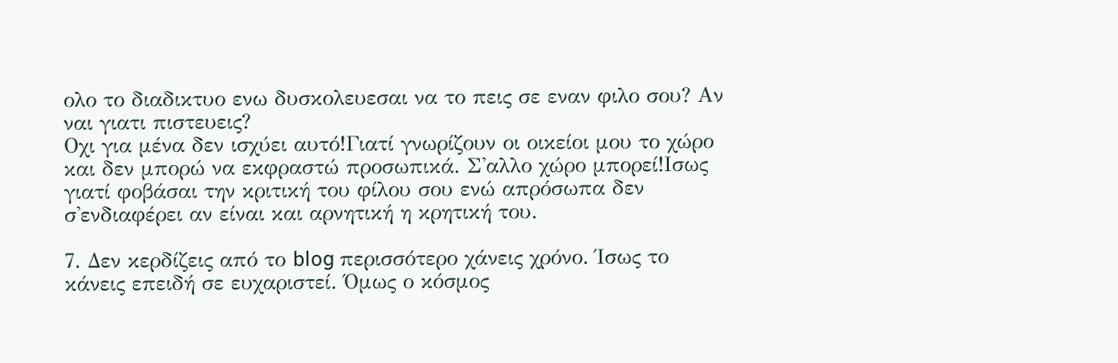ολο το διαδικτυο ενω δυσκολευεσαι να το πεις σε εναν φιλο σου? Αν ναι γιατι πιστευεις?
Οχι για μένα δεν ισχύει αυτό!Γιατί γνωρίζουν οι οικείοι μου το χώρο και δεν μπορώ να εκφραστώ προσωπικά. Σ'αλλο χώρο μπορεί!Ισως γιατί φοβάσαι την κριτική του φίλου σου ενώ απρόσωπα δεν σ'ενδιαφέρει αν είναι και αρνητική η κρητική του.

7. Δεν κερδίζεις από το blog περισσότερο χάνεις χρόνο. Ίσως το κάνεις επειδή σε ευχαριστεί. Όμως ο κόσμος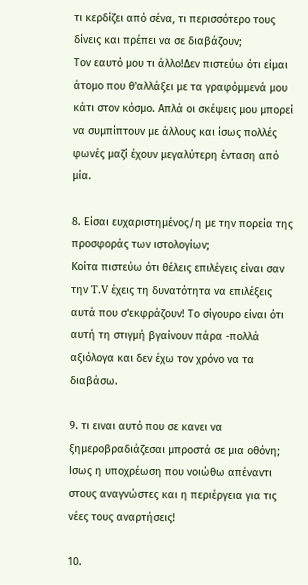τι κερδίζει από σένα, τι περισσότερο τους δίνεις και πρέπει να σε διαβάζουν;
Τον εαυτό μου τι άλλο!Δεν πιστεύω ότι είμαι άτομο που θ'αλλάξει με τα γραφόμμενά μου κάτι στον κόσμο. Απλά οι σκέψεις μου μπορεί να συμπίπτουν με άλλους και ίσως πολλές φωνές μαζί έχουν μεγαλύτερη ένταση από μία.

8. Είσαι ευχαριστημένος/η με την πορεία της προσφοράς των ιστολογίων;
Κοίτα πιστεύω ότι θέλεις επιλέγεις είναι σαν την T.V έχεις τη δυνατότητα να επιλέξεις αυτά που σ'εκφράζουν! Το σίγουρο είναι ότι αυτή τη στιγμή βγαίνουν πάρα -πολλά αξιόλογα και δεν έχω τον χρόνο να τα διαβάσω.

9. τι ειναι αυτό που σε κανει να ξημεροβραδιάζεσαι μπροστά σε μια οθόνη;
Ισως η υποχρέωση που νοιώθω απέναντι στους αναγνώστες και η περιέργεια για τις νέες τους αναρτήσεις!

10.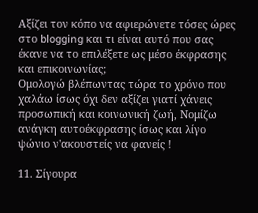Αξίζει τον κόπο να αφιερώνετε τόσες ώρες στο blogging και τι είναι αυτό που σας έκανε να το επιλέξετε ως μέσο έκφρασης και επικοινωνίας;
Ομολογώ βλέπωντας τώρα το χρόνο που χαλάω ίσως όχι δεν αξίζει γιατί χάνεις προσωπική και κοινωνική ζωή, Νομίζω ανάγκη αυτοέκφρασης ίσως και λίγο ψώνιο ν'ακουστείς να φανείς !

11. Σίγουρα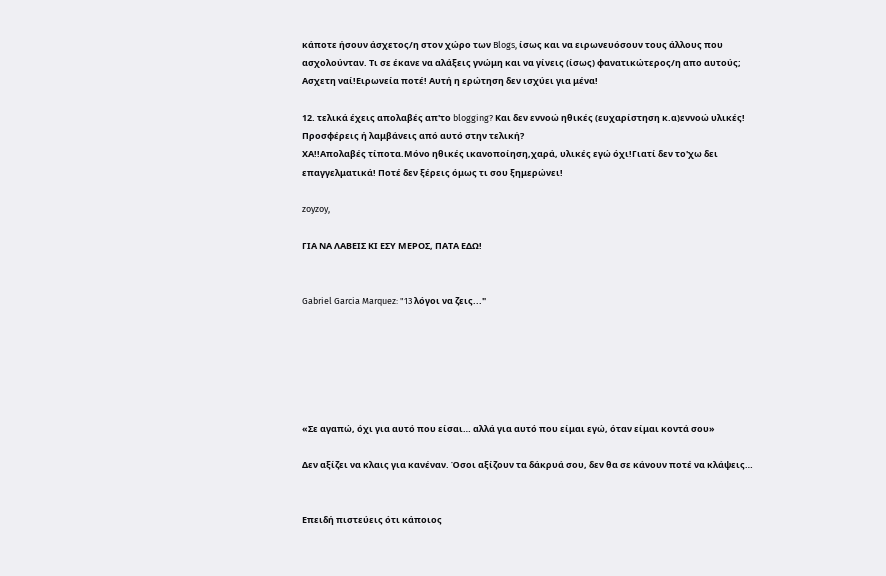κάποτε ήσουν άσχετος/η στον χώρο των Blogs, ίσως και να ειρωνευόσουν τους άλλους που ασχολούνταν. Τι σε έκανε να αλάξεις γνώμη και να γίνεις (ίσως) φανατικώτερος/η απο αυτούς;
Ασχετη ναί!Ειρωνεία ποτέ! Αυτή η ερώτηση δεν ισχύει για μένα!

12. τελικά έχεις απολαβές απ'το blogging? Και δεν εννοώ ηθικές (ευχαρίστηση κ.α)εννοώ υλικές! Προσφέρεις ή λαμβάνεις από αυτό στην τελική?
ΧΑ!!Απολαβές τίποτα.Μόνο ηθικές ικανοποίηση,χαρά, υλικές εγώ όχι!Γιατί δεν το'χω δει επαγγελματικά! Ποτέ δεν ξέρεις όμως τι σου ξημερώνει!

zoyzoy,

ΓΙΑ ΝΑ ΛΑΒΕΙΣ ΚΙ ΕΣΥ ΜΕΡΟΣ, ΠΑΤΑ ΕΔΩ!


Gabriel Garcia Marquez: "13 λόγοι να ζεις..."






«Σε αγαπώ, όχι για αυτό που είσαι… αλλά για αυτό που είμαι εγώ, όταν είμαι κοντά σου»

Δεν αξίζει να κλαις για κανέναν. Όσοι αξίζουν τα δάκρυά σου, δεν θα σε κάνουν ποτέ να κλάψεις…


Επειδή πιστεύεις ότι κάποιος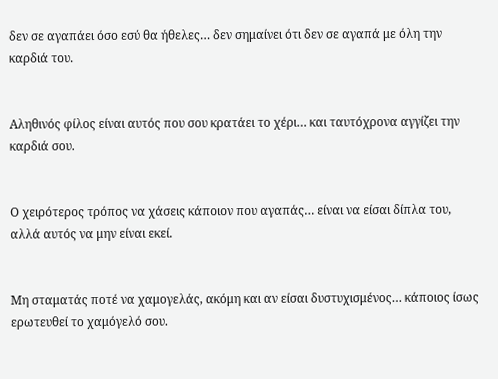δεν σε αγαπάει όσο εσύ θα ήθελες… δεν σημαίνει ότι δεν σε αγαπά με όλη την καρδιά του.


Αληθινός φίλος είναι αυτός που σου κρατάει το χέρι… και ταυτόχρονα αγγίζει την καρδιά σου.


Ο χειρότερος τρόπος να χάσεις κάποιον που αγαπάς… είναι να είσαι δίπλα του, αλλά αυτός να μην είναι εκεί.


Μη σταματάς ποτέ να χαμογελάς, ακόμη και αν είσαι δυστυχισμένος… κάποιος ίσως ερωτευθεί το χαμόγελό σου.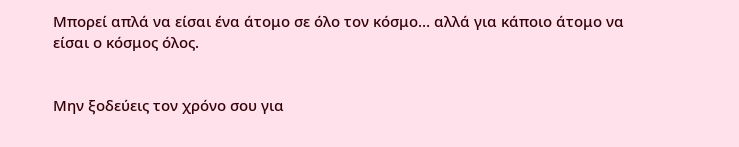Μπορεί απλά να είσαι ένα άτομο σε όλο τον κόσμο… αλλά για κάποιο άτομο να είσαι ο κόσμος όλος.


Μην ξοδεύεις τον χρόνο σου για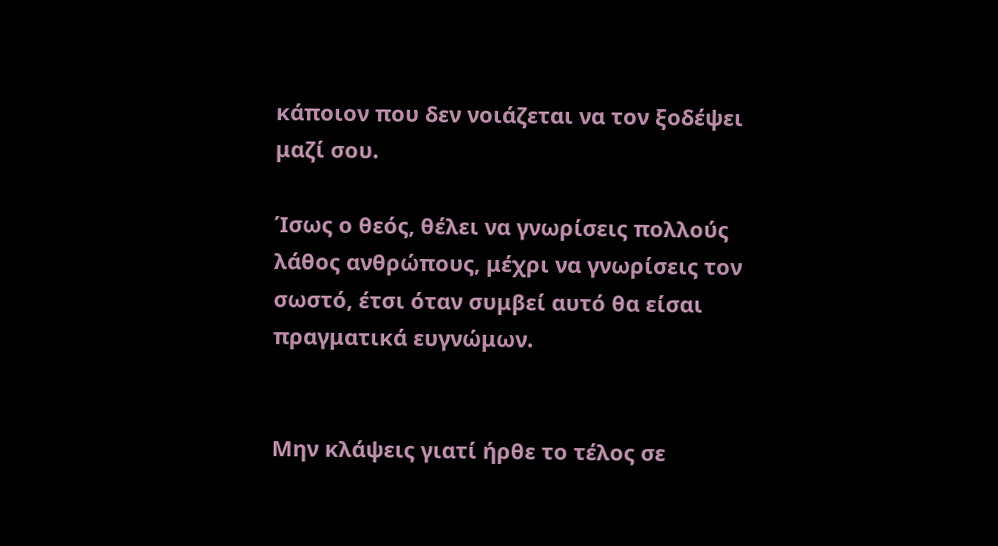κάποιον που δεν νοιάζεται να τον ξοδέψει μαζί σου.

Ίσως ο θεός, θέλει να γνωρίσεις πολλούς λάθος ανθρώπους, μέχρι να γνωρίσεις τον σωστό, έτσι όταν συμβεί αυτό θα είσαι πραγματικά ευγνώμων.


Μην κλάψεις γιατί ήρθε το τέλος σε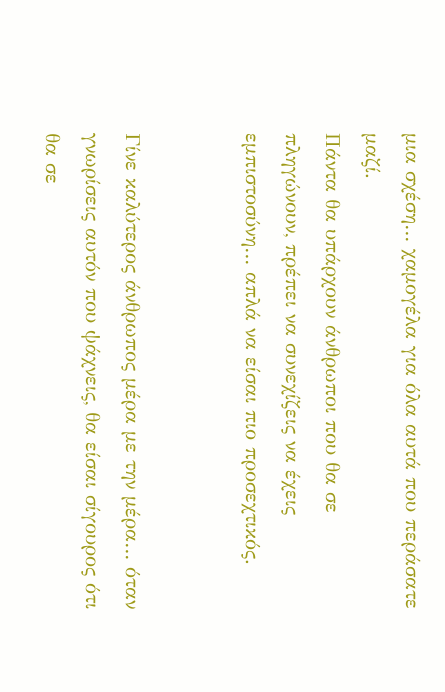μια σχέση… χαμογέλα για όλα αυτά που περάσατε μαζί.
Πάντα θα υπάρχουν άνθρωποι που θα σε πληγώνουν, πρέπει να συνεχίζεις να έχεις εμπιστοσύνη… απλά να είσαι πιο προσεχτικός.


Γίνε καλύτερος άνθρωπος μέρα με την μέρα… όταν γνωρίσεις αυτόν που ψάχνεις, θα είσαι σίγουρος ότι θα σε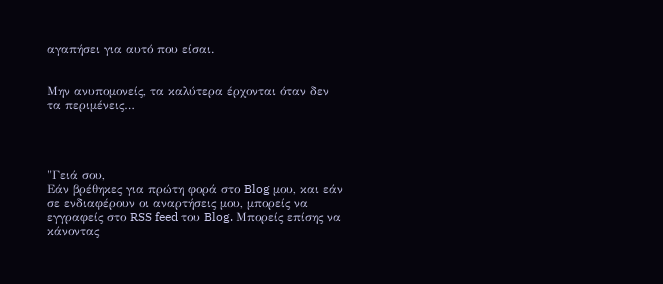αγαπήσει για αυτό που είσαι.


Μην ανυπομονείς, τα καλύτερα έρχονται όταν δεν τα περιμένεις…




"Γειά σου,
Εάν βρέθηκες για πρώτη φορά στο Blog μου, και εάν σε ενδιαφέρουν οι αναρτήσεις μου, μπορείς να εγγραφείς στο RSS feed του Blog. Μπορείς επίσης να κάνοντας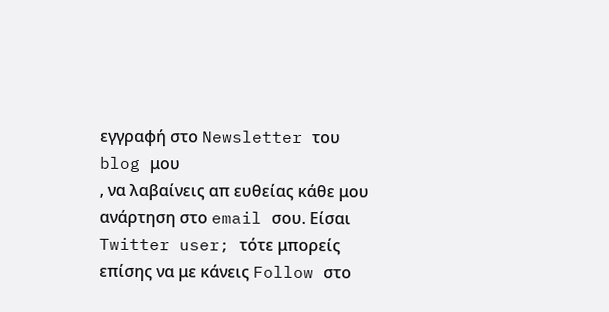εγγραφή στο Newsletter του blog μου
, να λαβαίνεις απ ευθείας κάθε μου ανάρτηση στο email σου. Είσαι Twitter user; τότε μπορείς επίσης να με κάνεις Follow στο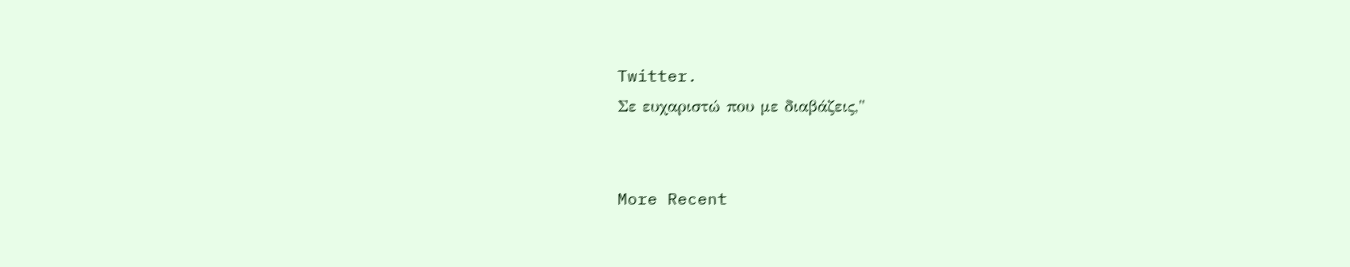Twitter.
Σε ευχαριστώ που με διαβάζεις,"


More Recent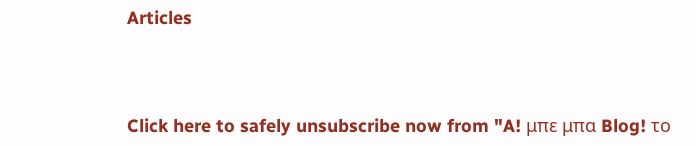Articles



Click here to safely unsubscribe now from "A! μπε μπα Blog! το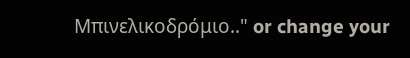Μπινελικοδρόμιο.." or change your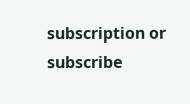subscription or subscribe